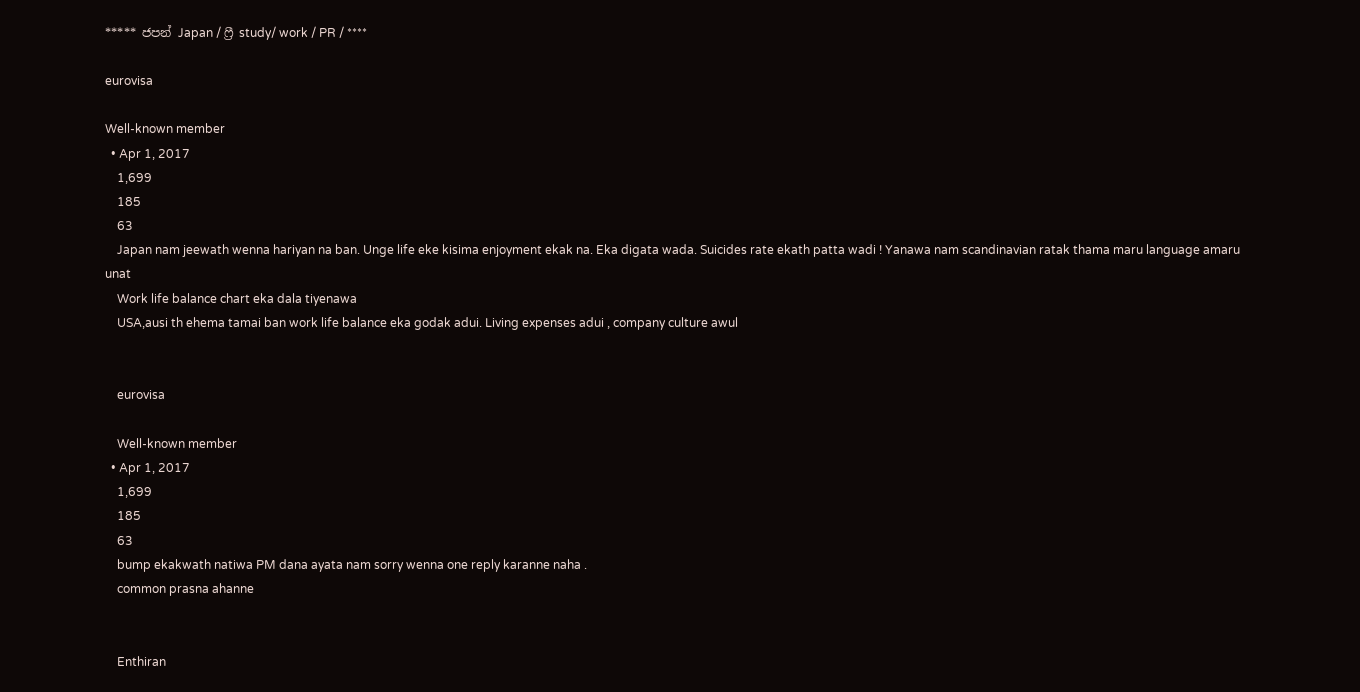***** ජපන් Japan / ෆ්‍රී study/ work / PR / ****

eurovisa

Well-known member
  • Apr 1, 2017
    1,699
    185
    63
    Japan nam jeewath wenna hariyan na ban. Unge life eke kisima enjoyment ekak na. Eka digata wada. Suicides rate ekath patta wadi ! Yanawa nam scandinavian ratak thama maru language amaru unat
    Work life balance chart eka dala tiyenawa
    USA,ausi th ehema tamai ban work life balance eka godak adui. Living expenses adui , company culture awul


    eurovisa

    Well-known member
  • Apr 1, 2017
    1,699
    185
    63
    bump ekakwath natiwa PM dana ayata nam sorry wenna one reply karanne naha .
    common prasna ahanne


    Enthiran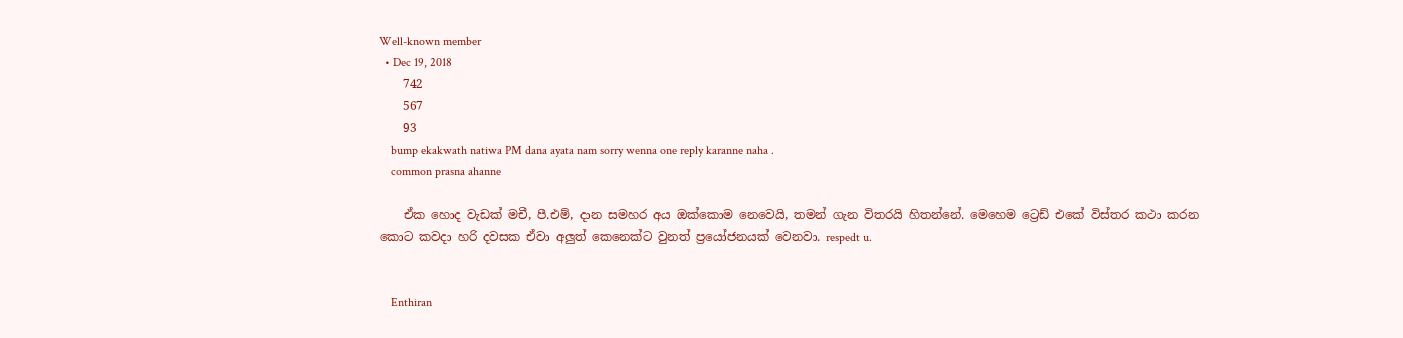Well-known member
  • Dec 19, 2018
    742
    567
    93
    bump ekakwath natiwa PM dana ayata nam sorry wenna one reply karanne naha .
    common prasna ahanne

    ඒක හොද වැඩක් මචී, පී.එම්, දාන සමහර අය ඔක්කොම නෙවෙයි, තමන් ගැන විතරයි හිතන්නේ. මෙහෙම ට්‍රෙඩ් එකේ විස්තර කථා කරන කොට කවදා හරි දවසක ඒවා අලුත් කෙනෙක්ට වුනත් ප්‍රයෝජනයක් වෙනවා. respedt u.


    Enthiran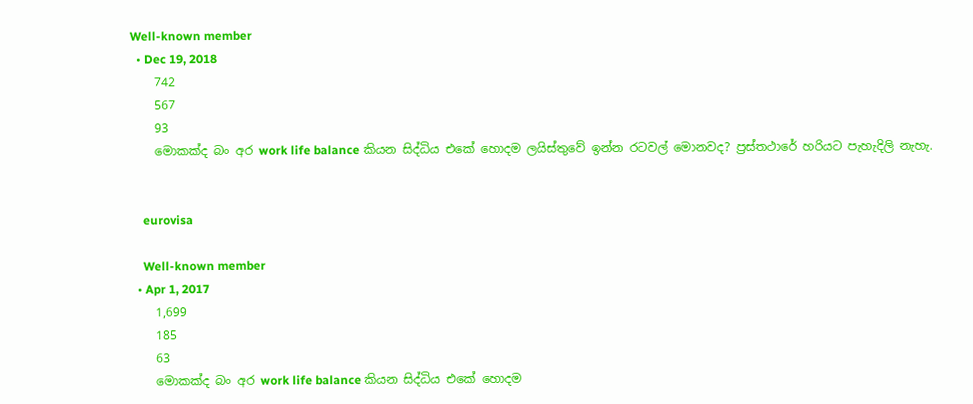Well-known member
  • Dec 19, 2018
    742
    567
    93
    මොකක්ද බං අර work life balance කියන සිද්ධිය එකේ හොදම ලයිස්තුවේ ඉන්න රටවල් මොනවද? ප්‍රස්තථාරේ හරියට පැහැදිලි නැහැ.


    eurovisa

    Well-known member
  • Apr 1, 2017
    1,699
    185
    63
    මොකක්ද බං අර work life balance කියන සිද්ධිය එකේ හොදම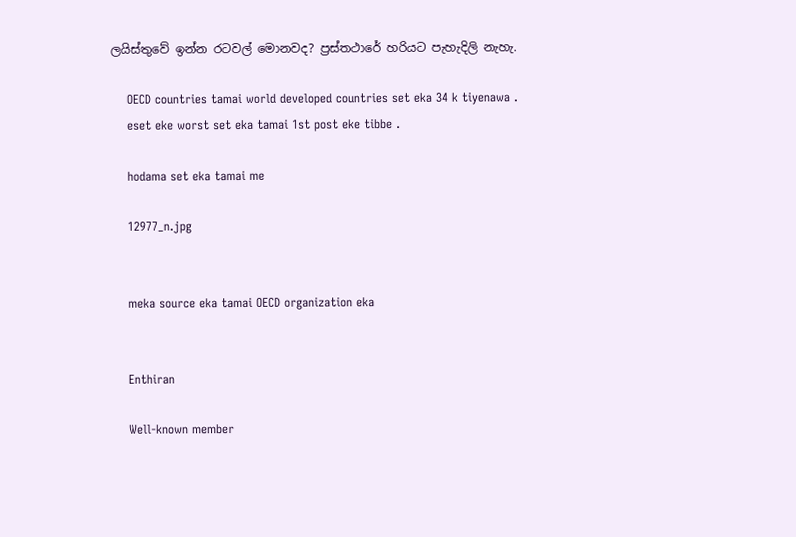ලයිස්තුවේ ඉන්න රටවල් මොනවද? ප්‍රස්තථාරේ හරියට පැහැදිලි නැහැ.

    OECD countries tamai world developed countries set eka 34 k tiyenawa .
    eset eke worst set eka tamai 1st post eke tibbe .

    hodama set eka tamai me

    12977_n.jpg


    meka source eka tamai OECD organization eka


    Enthiran

    Well-known member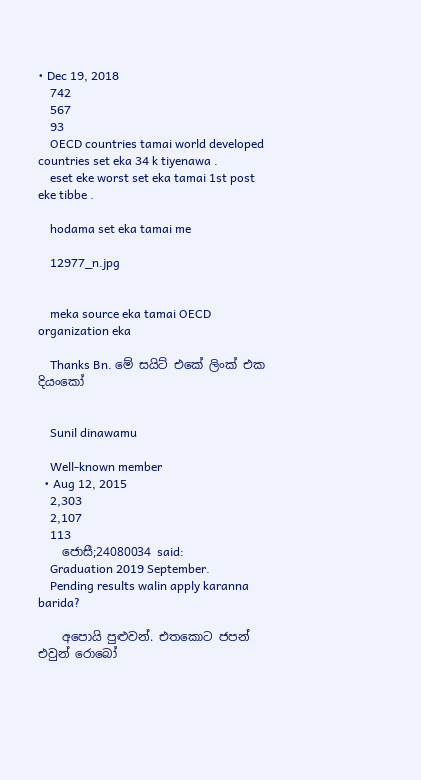• Dec 19, 2018
    742
    567
    93
    OECD countries tamai world developed countries set eka 34 k tiyenawa .
    eset eke worst set eka tamai 1st post eke tibbe .

    hodama set eka tamai me

    12977_n.jpg


    meka source eka tamai OECD organization eka

    Thanks Bn. මේ සයිට් එකේ ලිංක් එක දියංකෝ


    Sunil dinawamu

    Well-known member
  • Aug 12, 2015
    2,303
    2,107
    113
    ජොසී;24080034 said:
    Graduation 2019 September.
    Pending results walin apply karanna barida?

    අපොයි පුළුවන්. එතකොට ජපන් එවුන් රොබෝ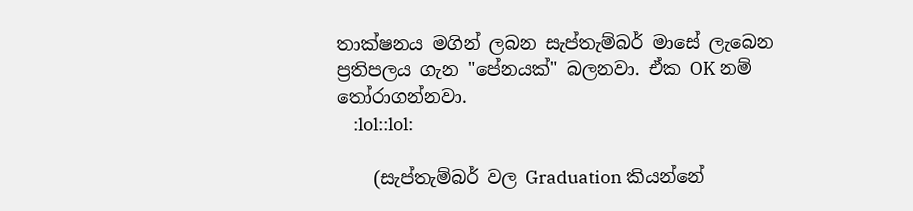තාක්ෂනය මගින් ලබන සැප්තැම්බර් මාසේ ලැබෙන ප්‍රතිපලය ගැන "පේනයක්" බලනවා. ඒක OK නම් තෝරාගන්නවා.
    :lol::lol:

    (සැප්තැම්බර් වල Graduation කියන්නේ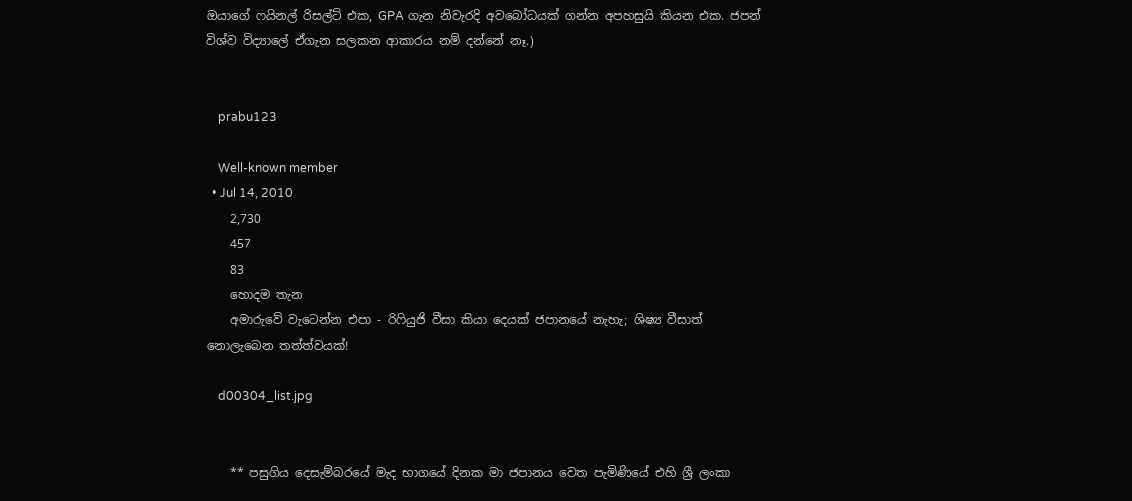ඔයාගේ ෆයිනල් රිසල්ට් එක, GPA ගැන නිවැරදි අවබෝධයක් ගන්න අපහසුයි කියන එක. ජපන් විශ්ව විද්‍යාලේ ඒගැන සලකන ආකාරය නම් දන්නේ නෑ.)


    prabu123

    Well-known member
  • Jul 14, 2010
    2,730
    457
    83
    හොදම තැන
    අමාරුවේ වැටෙන්න එපා - රිෆියුජි වීසා කියා දෙයක් ජපානයේ නැහැ; ශිෂ්‍ය වීසාත් නොලැබෙන තත්ත්වයක්!

    d00304_list.jpg


    ** පසුගිය දෙසැම්බරයේ මැද භාගයේ දිනක මා ජපානය වෙත පැමිණියේ එහි ශ්‍රී ලංකා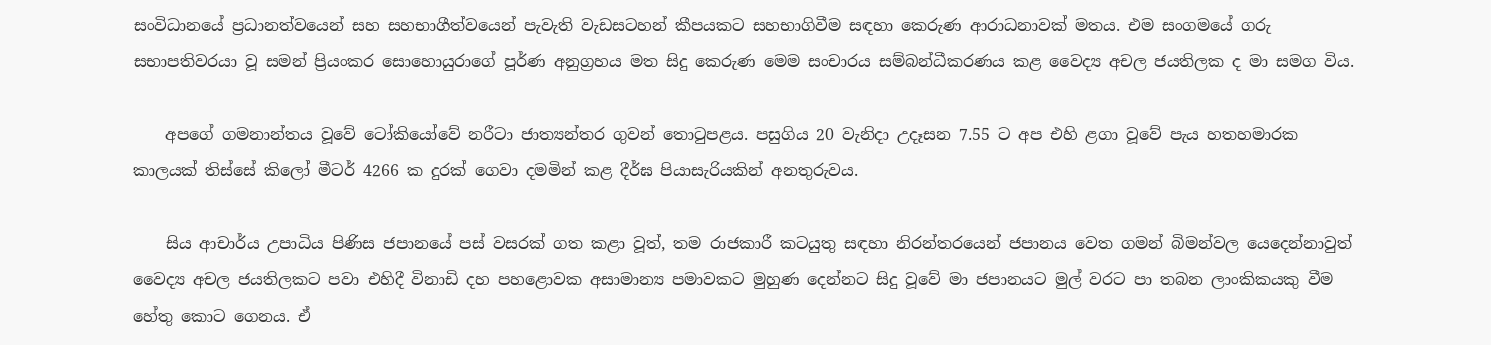සංවිධානයේ ප්‍රධානත්වයෙන් සහ සහභාගීත්වයෙන් පැවැති වැඩසටහන් කීපයකට සහභාගිවීම සඳහා කෙරුණ ආරාධනාවක් මතය. එම සංගමයේ ගරු සභාපතිවරයා වූ සමන් ප්‍රියංකර සොහොයුරාගේ පූර්ණ අනුග්‍රහය මත සිදු කෙරුණ මෙම සංචාරය සම්බන්ධීකරණය කළ වෛද්‍ය අචල ජයතිලක ද මා සමග විය.

    අපගේ ගමනාන්තය වූවේ ටෝකියෝවේ නරීටා ජාත්‍යන්තර ගුවන් තොටුපළය. පසුගිය 20 වැනිදා උදෑසන 7.55 ට අප එහි ළගා වූවේ පැය හතහමාරක කාලයක් තිස්සේ කිලෝ මීටර් 4266 ක දුරක් ගෙවා දමමින් කළ දීර්ඝ පියාසැරියකින් අනතුරුවය.

    සිය ආචාර්ය උපාධිය පිණිස ජපානයේ පස් වසරක් ගත කළා වූත්, තම රාජකාරී කටයුතු සඳහා නිරන්තරයෙන් ජපානය වෙත ගමන් බිමන්වල යෙදෙන්නාවුත් වෛද්‍ය අචල ජයතිලකට පවා එහිදී විනාඩි දහ පහළොවක අසාමාන්‍ය පමාවකට මුහුණ දෙන්නට සිදු වූවේ මා ජපානයට මුල් වරට පා තබන ලාංකිකයකු වීම හේතු කොට ගෙනය. ඒ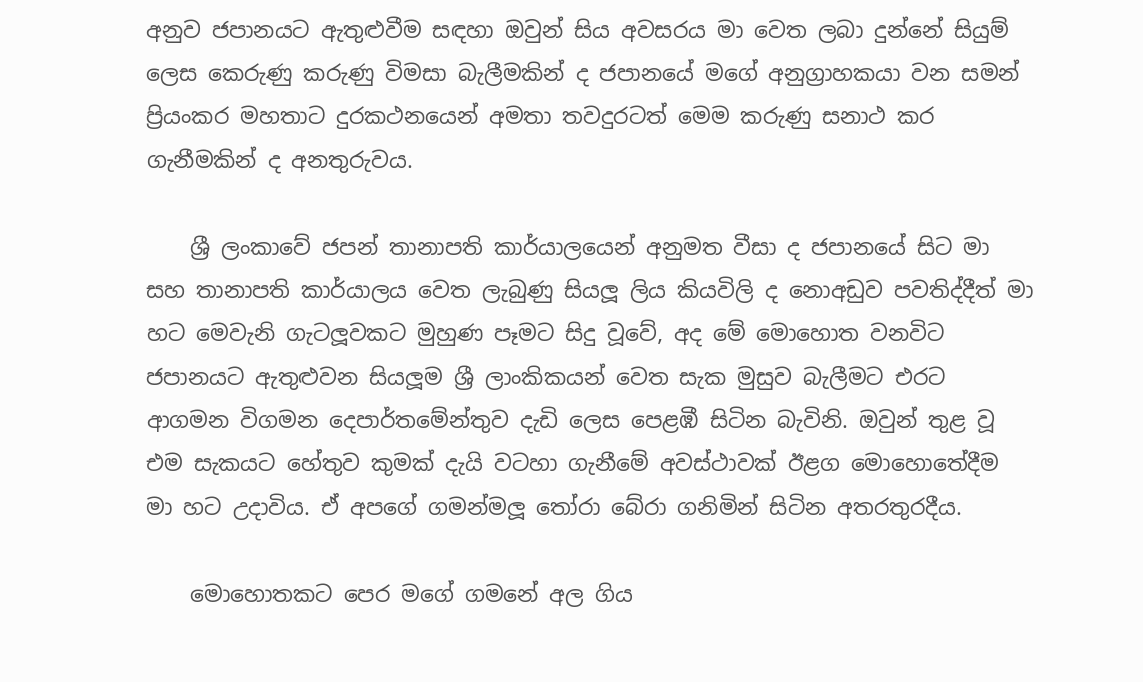අනුව ජපානයට ඇතුළුවීම සඳහා ඔවුන් සිය අවසරය මා වෙත ලබා දුන්නේ සියුම් ලෙස කෙරුණු කරුණු විමසා බැලීමකින් ද ජපානයේ මගේ අනුග්‍රාහකයා වන සමන් ප්‍රියංකර මහතාට දුරකථනයෙන් අමතා තවදුරටත් මෙම කරුණු සනාථ කර ගැනීමකින් ද අනතුරුවය.

    ශ්‍රී ලංකාවේ ජපන් තානාපති කාර්යාලයෙන් අනුමත වීසා ද ජපානයේ සිට මා සහ තානාපති කාර්යාලය වෙත ලැබුණු සියලූ ලිය කියවිලි ද නොඅඩුව පවතිද්දීත් මා හට මෙවැනි ගැටලූවකට මුහුණ පෑමට සිදු වූවේ, අද මේ මොහොත වනවිට ජපානයට ඇතුළුවන සියලූම ශ්‍රී ලාංකිකයන් වෙත සැක මුසුව බැලීමට එරට ආගමන විගමන දෙපාර්තමේන්තුව දැඩි ලෙස පෙළඹී සිටින බැවිනි. ඔවුන් තුළ වූ එම සැකයට හේතුව කුමක් දැයි වටහා ගැනීමේ අවස්ථාවක් ඊළග මොහොතේදීම මා හට උදාවිය. ඒ අපගේ ගමන්මලූ තෝරා බේරා ගනිමින් සිටින අතරතුරදීය.

    මොහොතකට පෙර මගේ ගමනේ අල ගිය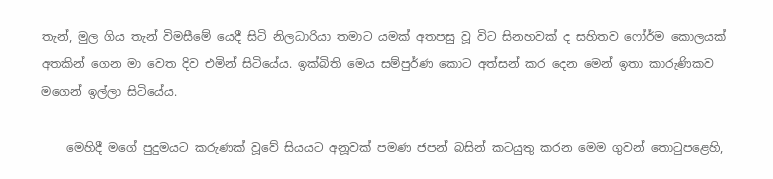තැන්, මුල ගිය තැන් විමසීමේ යෙදී සිටි නිලධාරියා තමාට යමක් අතපසු වූ විට සිනහවක් ද සහිතව ෆෝර්ම කොලයක් අතකින් ගෙන මා වෙත දිව එමින් සිටියේය. ඉක්බිති මෙය සම්පුර්ණ කොට අත්සන් කර දෙන මෙන් ඉතා කාරුණිකව මගෙන් ඉල්ලා සිටියේය.

    මෙහිදී මගේ පුදුමයට කරුණක් වූවේ සියයට අනූවක් පමණ ජපන් බසින් කටයුතු කරන මෙම ගුවන් තොටුපළෙහි,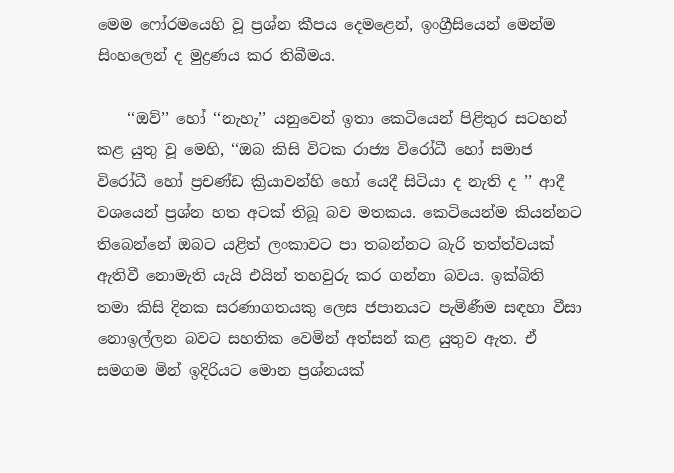මෙම ෆෝරමයෙහි වූ ප්‍රශ්න කීපය දෙමළෙන්, ඉංග්‍රීසියෙන් මෙන්ම සිංහලෙන් ද මුද්‍රණය කර තිබීමය.

    ‘‘ඔව්’’ හෝ ‘‘නැහැ’’ යනුවෙන් ඉතා කෙටියෙන් පිළිතුර සටහන් කළ යුතු වූ මෙහි, ‘‘ඔබ කිසි විටක රාජ්‍ය විරෝධී හෝ සමාජ විරෝධී හෝ ප්‍රචණ්ඩ ක්‍රියාවන්හි හෝ යෙදී සිටියා ද නැති ද ’’ ආදී වශයෙන් ප්‍රශ්න හත අටක් තිබූ බව මතකය. කෙටියෙන්ම කියන්නට තිබෙන්නේ ඔබට යළිත් ලංකාවට පා තබන්නට බැරි තත්ත්වයක් ඇතිවී නොමැති යැයි එයින් තහවුරු කර ගන්නා බවය. ඉක්බිති තමා කිසි දිනක සරණාගතයකු ලෙස ජපානයට පැමිණීම සඳහා වීසා නොඉල්ලන බවට සහතික වෙමින් අත්සන් කළ යුතුව ඇත. ඒ සමගම මින් ඉදිරියට මොන ප්‍රශ්නයක්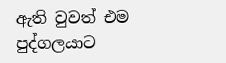ඇති වුවත් එම පුද්ගලයාට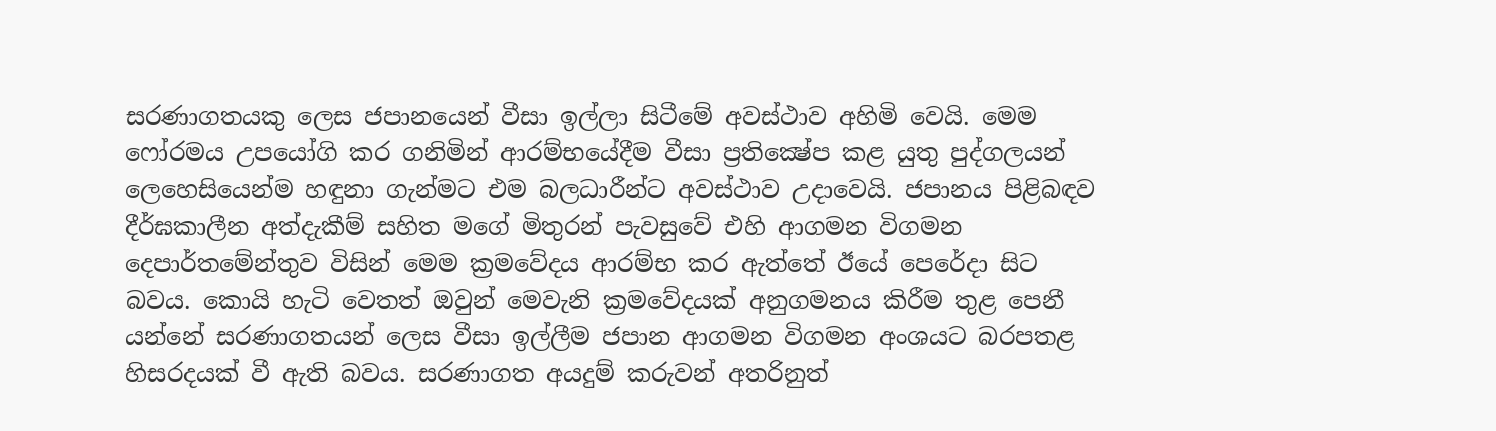සරණාගතයකු ලෙස ජපානයෙන් වීසා ඉල්ලා සිටීමේ අවස්ථාව අහිමි වෙයි. මෙම ෆෝරමය උපයෝගි කර ගනිමින් ආරම්භයේදීම වීසා ප්‍රතික්‍ෂේප කළ යුතු පුද්ගලයන් ලෙහෙසියෙන්ම හඳුනා ගැන්මට එම බලධාරීන්ට අවස්ථාව උදාවෙයි. ජපානය පිළිබඳව දීර්ඝකාලීන අත්දැකීම් සහිත මගේ මිතුරන් පැවසුවේ එහි ආගමන විගමන දෙපාර්තමේන්තුව විසින් මෙම ක්‍රමවේදය ආරම්භ කර ඇත්තේ ඊයේ පෙරේදා සිට බවය. කොයි හැටි වෙතත් ඔවුන් මෙවැනි ක්‍රමවේදයක් අනුගමනය කිරීම තුළ පෙනී යන්නේ සරණාගතයන් ලෙස වීසා ඉල්ලීම ජපාන ආගමන විගමන අංශයට බරපතළ හිසරදයක් වී ඇති බවය. සරණාගත අයදුම් කරුවන් අතරිනුත්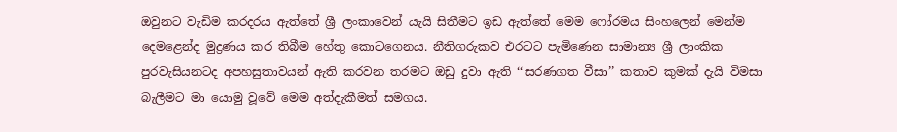ඔවුනට වැඩිම කරදරය ඇත්තේ ශ්‍රී ලංකාවෙන් යැයි සිතීමට ඉඩ ඇත්තේ මෙම ෆෝරමය සිංහලෙන් මෙන්ම දෙමළෙන්ද මුද්‍රණය කර තිබීම හේතු කොටගෙනය. නීතිගරුකව එරටට පැමිණෙන සාමාන්‍ය ශ්‍රී ලාංකික පුරවැසියනටද අපහසුතාවයන් ඇති කරවන තරමට ඔඩු දුවා ඇති ‘‘සරණගත වීසා’’ කතාව කුමක් දැයි විමසා බැලීමට මා යොමු වූවේ මෙම අත්දැකීමත් සමගය.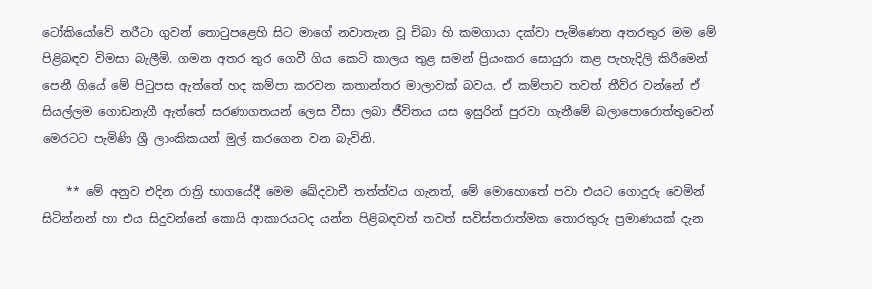ටෝකියෝවේ නරීටා ගුවන් තොටුපළෙහි සිට මාගේ නවාතැන වූ චිබා හි කමගායා දක්වා පැමිණෙන අතරතුර මම මේ පිළිබඳව විමසා බැලීමි. ගමන අතර තුර ගෙවී ගිය කෙටි කාලය තුළ සමන් ප්‍රියංකර සොයුරා කළ පැහැදිලි කිරීමෙන් පෙනී ගියේ මේ පිටුපස ඇත්තේ හද කම්පා කරවන කතාන්තර මාලාවක් බවය. ඒ කම්පාව තවත් තීව්ර වන්නේ ඒ සියල්ලම ගොඩනැගී ඇත්තේ සරණාගතයන් ලෙස වීසා ලබා ජීවිතය යස ඉසුරින් පුරවා ගැනීමේ බලාපොරොත්තුවෙන් මෙරටට පැමිණි ශ්‍රී ලාංකිකයන් මුල් කරගෙන වන බැවිනි.

    ** මේ අනුව එදින රාත්‍රි භාගයේදී මෙම ඛේදවාචී තත්ත්වය ගැනත්, මේ මොහොතේ පවා එයට ගොදුරු වෙමින් සිටින්නන් හා එය සිදුවන්නේ කොයි ආකාරයටද යන්න පිළිබඳවත් තවත් සවිස්තරාත්මක තොරතුරු ප්‍රමාණයක් දැන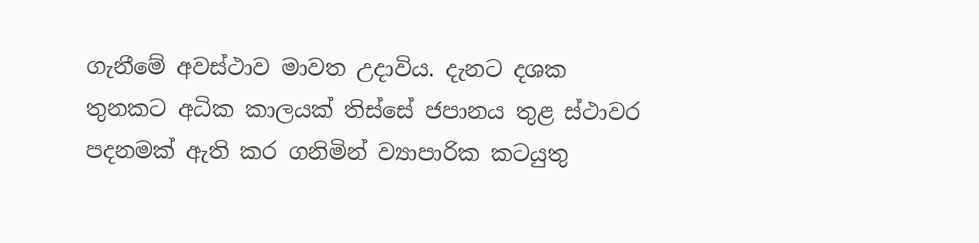ගැනීමේ අවස්ථාව මාවත උදාවිය. දැනට දශක තුනකට අධික කාලයක් තිස්සේ ජපානය තුළ ස්ථාවර පදනමක් ඇති කර ගනිමින් ව්‍යාපාරික කටයුතු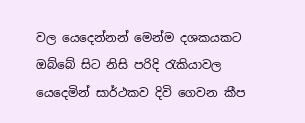වල යෙදෙන්නන් මෙන්ම දශකයකට ඔබ්බේ සිට නිසි පරිදි රැකියාවල යෙදෙමින් සාර්ථකව දිවි ගෙවන කීප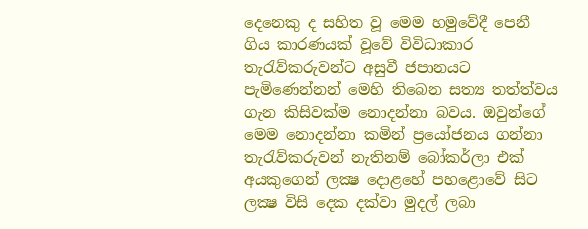දෙනෙකු ද සහිත වූ මෙම හමුවේදී පෙනී ගිය කාරණයක් වූවේ විවිධාකාර තැරැව්කරුවන්ට අසුවී ජපානයට පැමිණෙන්නන් මෙහි තිබෙන සත්‍ය තත්ත්වය ගැන කිසිවක්ම නොදන්නා බවය. ඔවුන්ගේ මෙම නොදන්නා කමින් ප්‍රයෝජනය ගන්නා තැරැව්කරුවන් නැතිනම් බෝකර්ලා එක් අයකුගෙන් ලක්‍ෂ දොළහේ පහළොවේ සිට ලක්‍ෂ විසි දෙක දක්වා මුදල් ලබා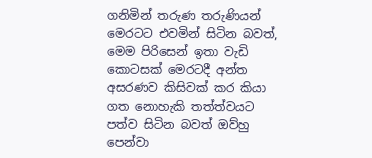ගනිමින් තරුණ තරුණියන් මෙරටට එවමින් සිටින බවත්, මෙම පිරිසෙන් ඉතා වැඩි කොටසක් මෙරටදී අන්ත අසරණව කිසිවක් කර කියා ගත නොහැකි තත්ත්වයට පත්ව සිටින බවත් ඔව්හු පෙන්වා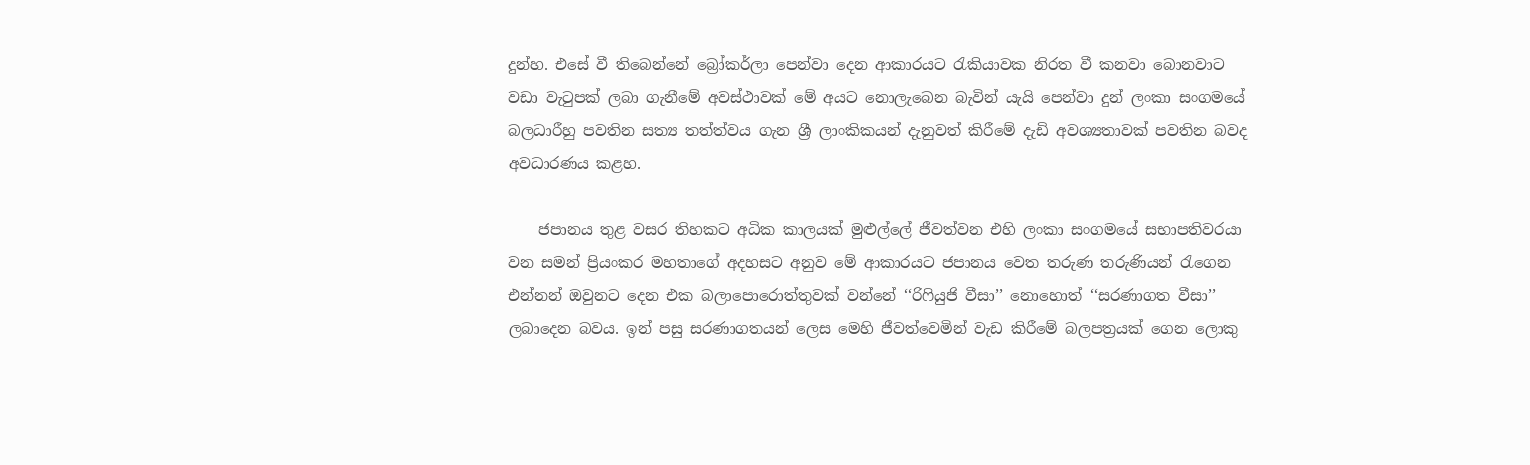දුන්හ. එසේ වී තිබෙන්නේ බ්‍රෝකර්ලා පෙන්වා දෙන ආකාරයට රැකියාවක නිරත වී කනවා බොනවාට වඩා වැටුපක් ලබා ගැනීමේ අවස්ථාවක් මේ අයට නොලැබෙන බැවින් යැයි පෙන්වා දුන් ලංකා සංගමයේ බලධාරීහු පවතින සත්‍ය තත්ත්වය ගැන ශ්‍රී ලාංකිකයන් දැනුවත් කිරීමේ දැඩි අවශ්‍යතාවක් පවතින බවද අවධාරණය කළහ.

    ජපානය තුළ වසර තිහකට අධික කාලයක් මුළුල්ලේ ජීවත්වන එහි ලංකා සංගමයේ සභාපතිවරයා වන සමන් ප්‍රියංකර මහතාගේ අදහසට අනුව මේ ආකාරයට ජපානය වෙත තරුණ තරුණියන් රැගෙන එන්නන් ඔවුනට දෙන එක බලාපොරොත්තුවක් වන්නේ ‘‘රිෆියුජි වීසා’’ නොහොත් ‘‘සරණාගත වීසා’’ ලබාදෙන බවය. ඉන් පසු සරණාගතයන් ලෙස මෙහි ජීවත්වෙමින් වැඩ කිරීමේ බලපත්‍රයක් ගෙන ලොකු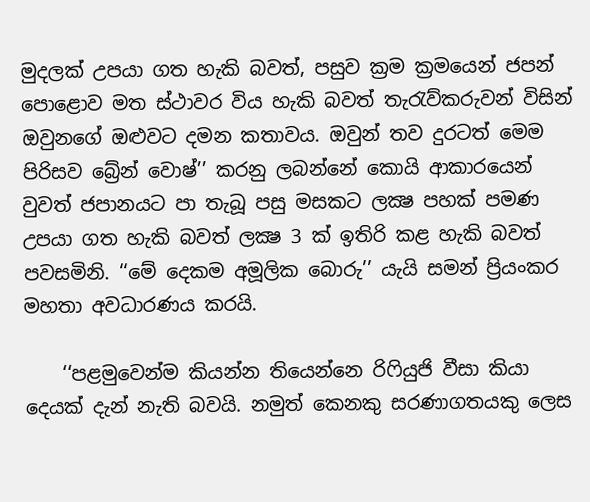මුදලක් උපයා ගත හැකි බවත්, පසුව ක්‍රම ක්‍රමයෙන් ජපන් පොළොව මත ස්ථාවර විය හැකි බවත් තැරැව්කරුවන් විසින් ඔවුනගේ ඔළුවට දමන කතාවය. ඔවුන් තව දුරටත් මෙම පිරිසව බ්‍රේන් වොෂ්’’ කරනු ලබන්නේ කොයි ආකාරයෙන් වුවත් ජපානයට පා තැබූ පසු මසකට ලක්‍ෂ පහක් පමණ උපයා ගත හැකි බවත් ලක්‍ෂ 3 ක් ඉතිරි කළ හැකි බවත් පවසමිනි. ‘‘මේ දෙකම අමූලික බොරු’’ යැයි සමන් ප්‍රියංකර මහතා අවධාරණය කරයි.

    ‘‘පළමුවෙන්ම කියන්න තියෙන්නෙ රිෆියුජි වීසා කියා දෙයක් දැන් නැති බවයි. නමුත් කෙනකු සරණාගතයකු ලෙස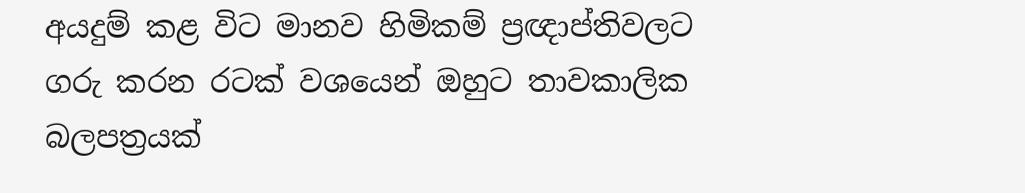අයදුම් කළ විට මානව හිමිකම් ප්‍රඥාප්තිවලට ගරු කරන රටක් වශයෙන් ඔහුට තාවකාලික බලපත්‍රයක්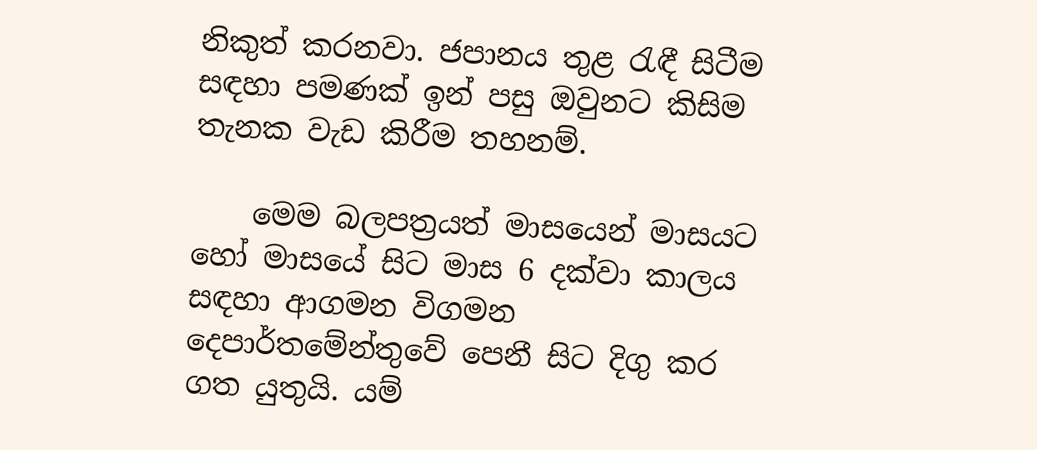නිකුත් කරනවා. ජපානය තුළ රැඳී සිටීම සඳහා පමණක් ඉන් පසු ඔවුනට කිසිම තැනක වැඩ කිරීම තහනම්.

    මෙම බලපත්‍රයත් මාසයෙන් මාසයට හෝ මාසයේ සිට මාස 6 දක්වා කාලය සඳහා ආගමන විගමන දෙපාර්තමේන්තුවේ පෙනී සිට දිගු කර ගත යුතුයි. යම්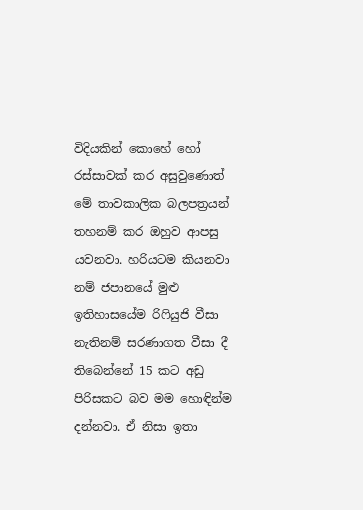විදියකින් කොහේ හෝ රස්සාවක් කර අසුවුණොත් මේ තාවකාලික බලපත්‍රයන් තහනම් කර ඔහුව ආපසු යවනවා. හරියටම කියනවා නම් ජපානයේ මුළු ඉතිහාසයේම රිෆියුජි වීසා නැතිනම් සරණාගත වීසා දී තිබෙන්නේ 15 කට අඩු පිරිසකට බව මම හොඳින්ම දන්නවා. ඒ නිසා ඉතා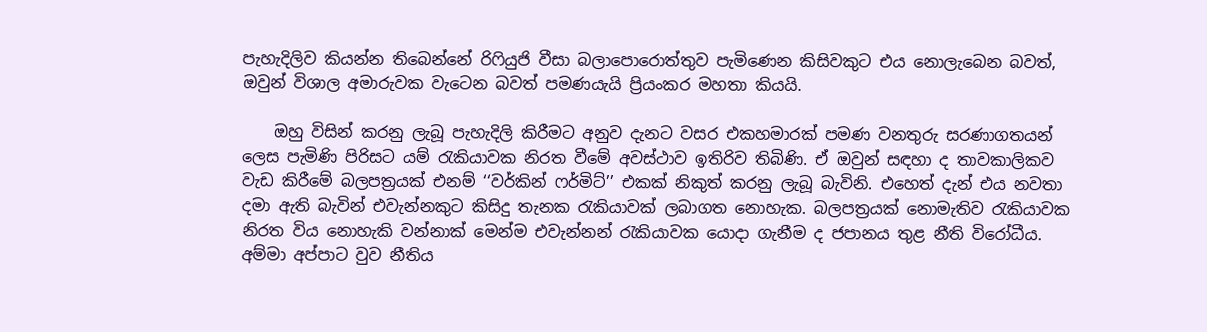පැහැදිලිව කියන්න තිබෙන්නේ රිෆියුජි වීසා බලාපොරොත්තුව පැමිණෙන කිසිවකුට එය නොලැබෙන බවත්, ඔවුන් විශාල අමාරුවක වැටෙන බවත් පමණයැයි ප්‍රියංකර මහතා කියයි.

    ඔහු විසින් කරනු ලැබූ පැහැදිලි කිරීමට අනුව දැනට වසර එකහමාරක් පමණ වනතුරු සරණාගතයන් ලෙස පැමිණි පිරිසට යම් රැකියාවක නිරත වීමේ අවස්ථාව ඉතිරිව තිබිණි. ඒ ඔවුන් සඳහා ද තාවකාලිකව වැඩ කිරීමේ බලපත්‍රයක් එනම් ‘‘වර්කින් ෆර්මිට්’’ එකක් නිකුත් කරනු ලැබූ බැවිනි. එහෙත් දැන් එය නවතා දමා ඇති බැවින් එවැන්නකුට කිසිදු තැනක රැකියාවක් ලබාගත නොහැක. බලපත්‍රයක් නොමැතිව රැකියාවක නිරත විය නොහැකි වන්නාක් මෙන්ම එවැන්නන් රැකියාවක යොදා ගැනීම ද ජපානය තුළ නීති විරෝධීය. අම්මා අප්පාට වුව නීතිය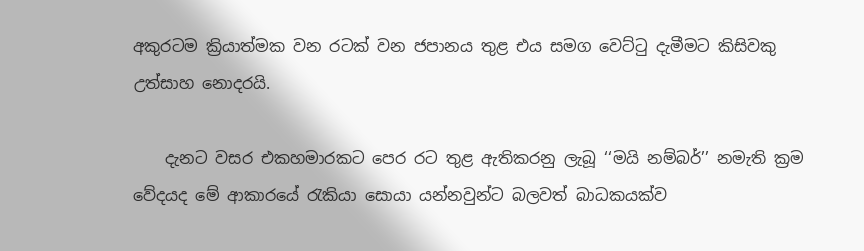අකුරටම ක්‍රියාත්මක වන රටක් වන ජපානය තුළ එය සමග වෙට්ටු දැමීමට කිසිවකු උත්සාහ නොදරයි.

    දැනට වසර එකහමාරකට පෙර රට තුළ ඇතිකරනු ලැබූ ‘‘මයි නම්බර්’’ නමැති ක්‍රම වේදයද මේ ආකාරයේ රැකියා සොයා යන්නවුන්ට බලවත් බාධකයක්ව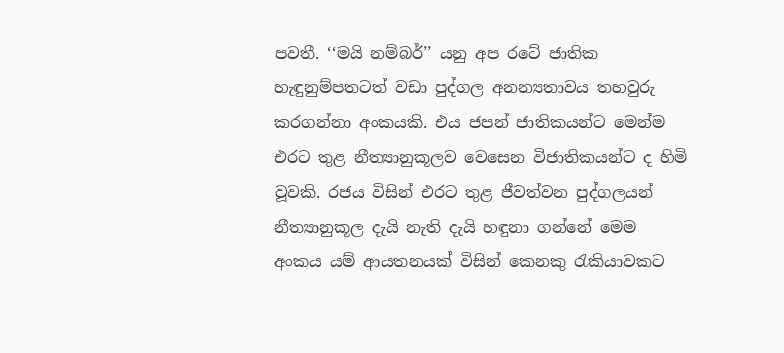පවතී. ‘‘මයි නම්බර්’’ යනු අප රටේ ජාතික හැඳුනුම්පතටත් වඩා පුද්ගල අනන්‍යතාවය තහවුරු කරගන්නා අංකයකි. එය ජපන් ජාතිකයන්ට මෙන්ම එරට තුළ නීත්‍යානුකූලව වෙසෙන විජාතිකයන්ට ද හිමි වූවකි. රජය විසින් එරට තුළ ජීවත්වන පුද්ගලයන් නීත්‍යානුකූල දැයි නැති දැයි හඳුනා ගන්නේ මෙම අංකය යම් ආයතනයක් විසින් කෙනකු රැකියාවකට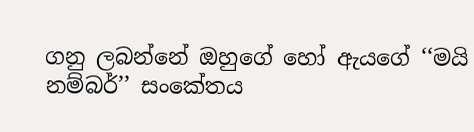ගනු ලබන්නේ ඔහුගේ හෝ ඇයගේ ‘‘මයි නම්බර්’’ සංකේතය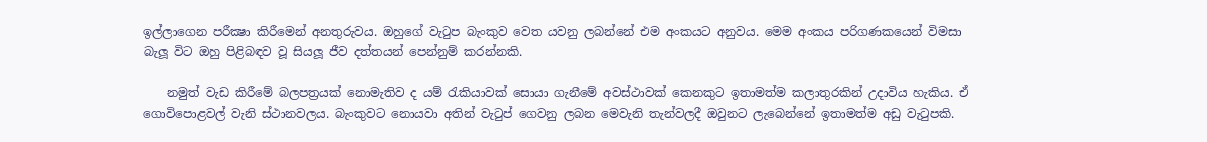ඉල්ලාගෙන පරීක්‍ෂා කිරීමෙන් අනතුරුවය. ඔහුගේ වැටුප බැංකුව වෙත යවනු ලබන්නේ එම අංකයට අනුවය. මෙම අංකය පරිගණකයෙන් විමසා බැලූ විට ඔහු පිළිබඳව වූ සියලූ ජීව දත්තයන් පෙන්නුම් කරන්නකි.

    නමුත් වැඩ කිරීමේ බලපත්‍රයක් නොමැතිව ද යම් රැකියාවක් සොයා ගැනීමේ අවස්ථාවක් කෙනකුට ඉතාමත්ම කලාතුරකින් උදාවිය හැකිය. ඒ ගොවිපොළවල් වැනි ස්ථානවලය. බැංකුවට නොයවා අතින් වැටුප් ගෙවනු ලබන මෙවැනි තැන්වලදී ඔවුනට ලැබෙන්නේ ඉතාමත්ම අඩු වැටුපකි.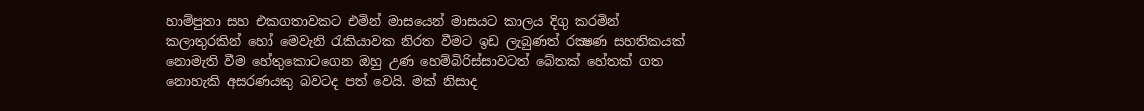හාම්පුතා සහ එකගතාවකට එමින් මාසයෙන් මාසයට කාලය දිගු කරමින් කලාතුරකින් හෝ මෙවැනි රැකියාවක නිරත වීමට ඉඩ ලැබුණත් රක්‍ෂණ සහතිකයක් නොමැති වීම හේතුකොටගෙන ඔහු උණ හෙම්බිරිස්සාවටත් බේතක් හේතක් ගත නොහැකි අසරණයකු බවටද පත් වෙයි. මක් නිසාද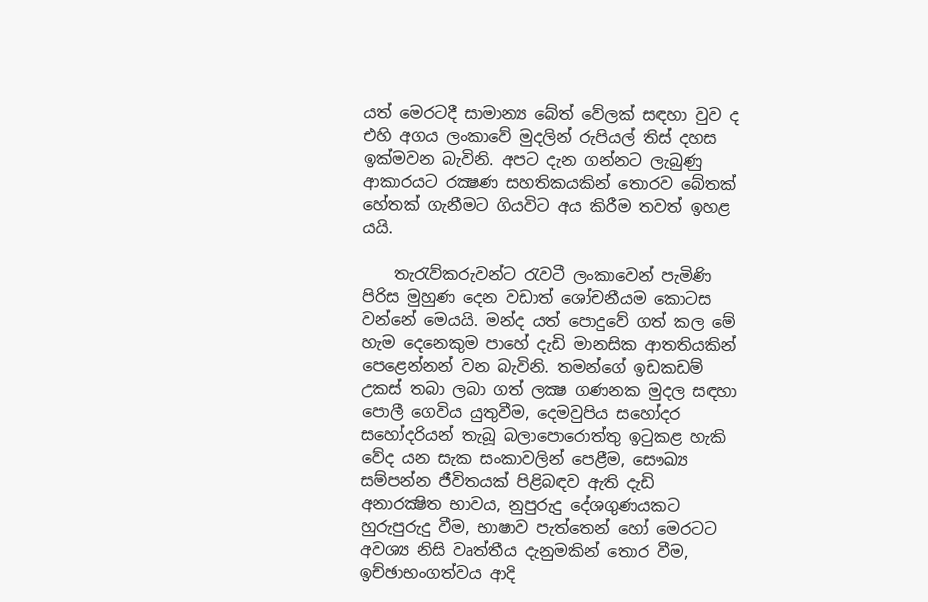යත් මෙරටදී සාමාන්‍ය බේත් වේලක් සඳහා වුව ද එහි අගය ලංකාවේ මුදලින් රුපියල් තිස් දහස ඉක්මවන බැවිනි. අපට දැන ගන්නට ලැබුණු ආකාරයට රක්‍ෂණ සහතිකයකින් තොරව බේතක් හේතක් ගැනීමට ගියවිට අය කිරීම තවත් ඉහළ යයි.

    තැරැව්කරුවන්ට රැවටී ලංකාවෙන් පැමිණි පිරිස මුහුණ දෙන වඩාත් ශෝචනීයම කොටස වන්නේ මෙයයි. මන්ද යත් පොදුවේ ගත් කල මේ හැම දෙනෙකුම පාහේ දැඩි මානසික ආතතියකින් පෙළෙන්නන් වන බැවිනි. තමන්ගේ ඉඩකඩම් උකස් තබා ලබා ගත් ලක්‍ෂ ගණනක මුදල සඳහා පොලී ගෙවිය යුතුවීම, දෙමවුපිය සහෝදර සහෝදරියන් තැබූ බලාපොරොත්තු ඉටුකළ හැකි වේද යන සැක සංකාවලින් පෙළීම, සෞඛ්‍ය සම්පන්න ජීවිතයක් පිළිබඳව ඇති දැඩි අනාරක්‍ෂිත භාවය, නුපුරුදු දේශගුණයකට හුරුපුරුදු වීම, භාෂාව පැත්තෙන් හෝ මෙරටට අවශ්‍ය නිසි වෘත්තීය දැනුමකින් තොර වීම, ඉච්ඡාභංගත්වය ආදි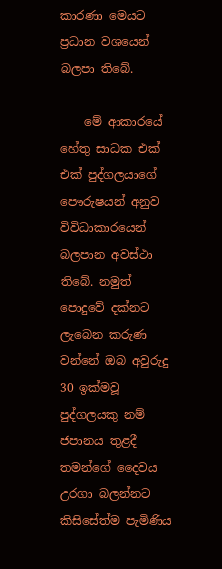කාරණා මෙයට ප්‍රධාන වශයෙන් බලපා තිබේ.

    මේ ආකාරයේ හේතු සාධක එක් එක් පුද්ගලයාගේ පෞරුෂයන් අනුව විවිධාකාරයෙන් බලපාන අවස්ථා තිබේ. නමුත් පොදුවේ දක්නට ලැබෙන කරුණ වන්නේ ඔබ අවුරුදු 30 ඉක්මවූ පුද්ගලයකු නම් ජපානය තුළදී තමන්ගේ දෛවය උරගා බලන්නට කිසිසේත්ම පැමිණිය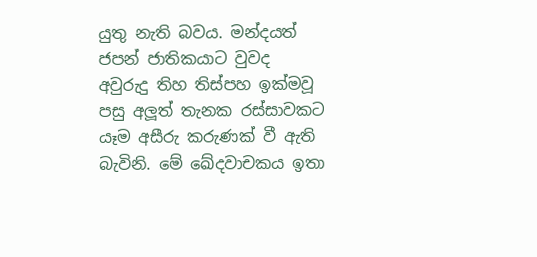යුතු නැති බවය. මන්දයත් ජපන් ජාතිකයාට වුවද අවුරුදු තිහ තිස්පහ ඉක්මවූ පසු අලූත් තැනක රස්සාවකට යෑම අසීරු කරුණක් වී ඇති බැවිනි. මේ ඛේදවාචකය ඉතා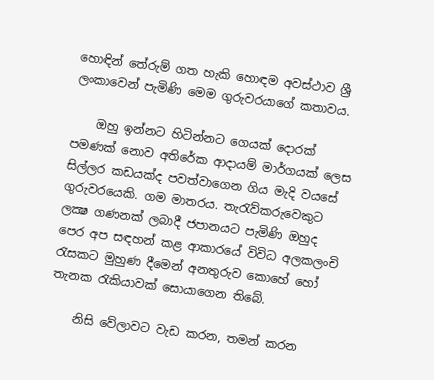හොඳින් තේරුම් ගත හැකි හොඳම අවස්ථාව ශ්‍රී ලංකාවෙන් පැමිණි මෙම ගුරුවරයාගේ කතාවය.

    ඔහු ඉන්නට හිටින්නට ගෙයක් දොරක් පමණක් නොව අතිරේක ආදායම් මාර්ගයක් ලෙස සිල්ලර කඩයක්ද පවත්වාගෙන ගිය මැදි වයසේ ගුරුවරයෙකි. ගම මාතරය. තැරැව්කරුවෙකුට ලක්‍ෂ ගණනක් ලබාදී ජපානයට පැමිණි ඔහුද පෙර අප සඳහන් කළ ආකාරයේ විවිධ අලකලංචි රැසකට මුහුණ දීමෙන් අනතුරුව කොහේ හෝ තැනක රැකියාවක් සොයාගෙන තිබේ.

    නිසි වේලාවට වැඩ කරන, තමන් කරන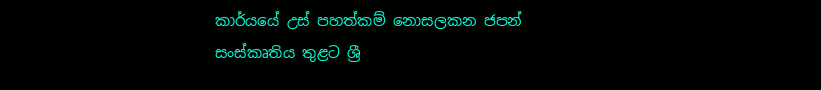කාර්යයේ උස් පහත්කම් නොසලකන ජපන් සංස්කෘතිය තුළට ශ්‍රී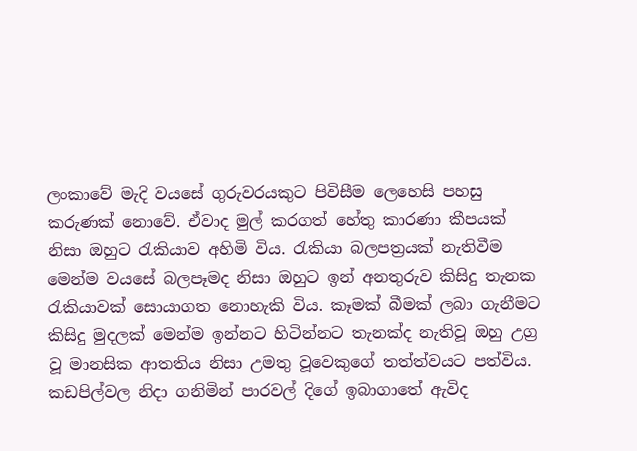ලංකාවේ මැදි වයසේ ගුරුවරයකුට පිවිසීම ලෙහෙසි පහසු කරුණක් නොවේ. ඒවාද මුල් කරගත් හේතු කාරණා කීපයක් නිසා ඔහුට රැකියාව අහිමි විය. රැකියා බලපත්‍රයක් නැතිවීම මෙන්ම වයසේ බලපෑමද නිසා ඔහුට ඉන් අනතුරුව කිසිදු තැනක රැකියාවක් සොයාගත නොහැකි විය. කෑමක් බීමක් ලබා ගැනීමට කිසිදු මුදලක් මෙන්ම ඉන්නට හිටින්නට තැනක්ද නැතිවූ ඔහු උග්‍ර වූ මානසික ආතතිය නිසා උමතු වූවෙකුගේ තත්ත්වයට පත්විය. කඩපිල්වල නිදා ගනිමින් පාරවල් දිගේ ඉබාගාතේ ඇවිද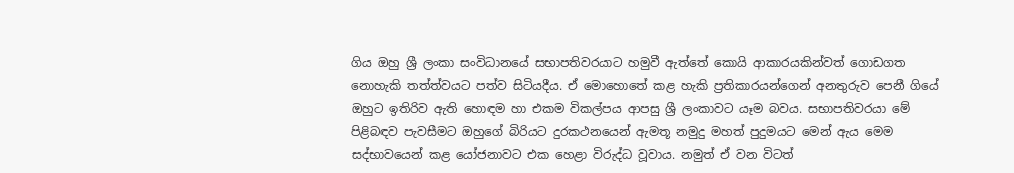ගිය ඔහු ශ්‍රී ලංකා සංවිධානයේ සභාපතිවරයාට හමුවී ඇත්තේ කොයි ආකාරයකින්වත් ගොඩගත නොහැකි තත්ත්වයට පත්ව සිටියදීය. ඒ මොහොතේ කළ හැකි ප්‍රතිකාරයන්ගෙන් අනතුරුව පෙනී ගියේ ඔහුට ඉතිරිව ඇති හොඳම හා එකම විකල්පය ආපසු ශ්‍රී ලංකාවට යෑම බවය. සභාපතිවරයා මේ පිළිබඳව පැවසීමට ඔහුගේ බිරියට දුරකථනයෙන් ඇමතූ නමුදු මහත් පුදුමයට මෙන් ඇය මෙම සද්භාවයෙන් කළ යෝජනාවට එක හෙළා විරුද්ධ වූවාය. නමුත් ඒ වන විටත්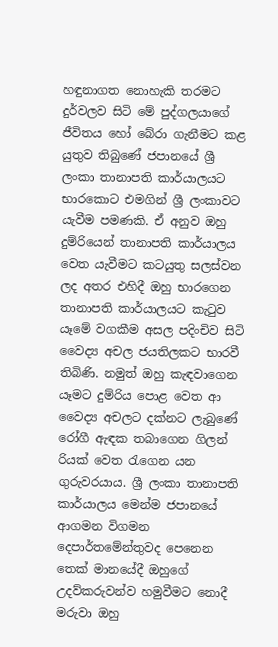හඳුනාගත නොහැකි තරමට දුර්වලව සිටි මේ පුද්ගලයාගේ ජීවිතය හෝ බේරා ගැනීමට කළ යුතුව තිබුණේ ජපානයේ ශ්‍රී ලංකා තානාපති කාර්යාලයට භාරකොට එමගින් ශ්‍රී ලංකාවට යැවීම පමණකි. ඒ අනුව ඔහු දුම්රියෙන් තානාපති කාර්යාලය වෙත යැවීමට කටයුතු සලස්වන ලද අතර එහිදී ඔහු භාරගෙන තානාපති කාර්යාලයට කැටුව යෑමේ වගකීම අසල පදිංචිව සිටි වෛද්‍ය අචල ජයතිලකට භාරවී තිබිණි. නමුත් ඔහු කැඳවාගෙන යෑමට දුම්රිය පොළ වෙත ආ වෛද්‍ය අචලට දක්නට ලැබුණේ රෝගී ඇඳක තබාගෙන ගිලන් රියක් වෙත රැගෙන යන ගුරුවරයාය. ශ්‍රී ලංකා තානාපති කාර්යාලය මෙන්ම ජපානයේ ආගමන විගමන දෙපාර්තමේන්තුවද පෙනෙන තෙක් මානයේදී ඔහුගේ උදව්කරුවන්ව හමුවීමට නොදී මරුවා ඔහු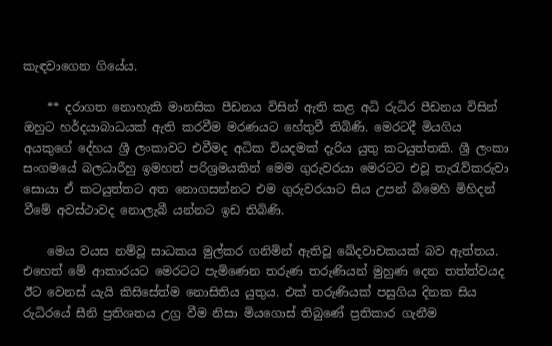කැඳවාගෙන ගියේය.

    ** දරාගත නොහැකි මානසික පීඩනය විසින් ඇති කළ අධි රුධිර පීඩනය විසින් ඔහුට හර්දයාබාධයක් ඇති කරවීම මරණයට හේතුවී තිබිණි. මෙරටදී මියගිය අයකුගේ දේහය ශ්‍රී ලංකාවට එවීමද අධික වියදමක් දැරිය යුතු කටයුත්තකි. ශ්‍රී ලංකා සංගමයේ බලධාරීහු ඉමහත් පරිශ්‍රමයකින් මෙම ගුරුවරයා මෙරටට එවූ තැරැව්කරුවා සොයා ඒ කටයුත්තට අත නොගසන්නට එම ගුරුවරයාට සිය උපන් බිමෙහි මිහිදන් වීමේ අවස්ථාවද නොලැබී යන්නට ඉඩ තිබිණි.

    මෙය වයස නම්වූ සාධකය මුල්කර ගනිමින් ඇතිවූ ඛේදවාචකයක් බව ඇත්තය. එහෙත් මේ ආකාරයට මෙරටට පැමිණෙන තරුණ තරුණියන් මුහුණ දෙන තත්ත්වයද ඊට වෙනස් යැයි කිසිසේත්ම නොසිතිය යුතුය. එක් තරුණියක් පසුගිය දිනක සිය රුධිරයේ සීනි ප්‍රතිශතය උග්‍ර වීම නිසා මියගොස් තිබුණේ ප්‍රතිකාර ගැනීම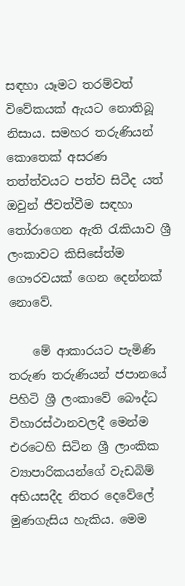සඳහා යෑමට තරම්වත් විවේකයක් ඇයට නොතිබූ නිසාය. සමහර තරුණියන් කොතෙක් අසරණ තත්ත්වයට පත්ව සිටීද යත් ඔවුන් ජීවත්වීම සඳහා තෝරාගෙන ඇති රැකියාව ශ්‍රී ලංකාවට කිසිසේත්ම ගෞරවයක් ගෙන දෙන්නක් නොවේ.

    මේ ආකාරයට පැමිණි තරුණ තරුණියන් ජපානයේ පිහිටි ශ්‍රී ලංකාවේ බෞද්ධ විහාරස්ථානවලදී මෙන්ම එරටෙහි සිටින ශ්‍රී ලාංකික ව්‍යාපාරිකයන්ගේ වැඩබිම් අභියසදීද නිතර දෙවේලේ මුණගැසිය හැකිය. මෙම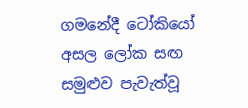ගමනේදී ටෝකියෝ අසල ලෝක සඟ සමුළුව පැවැත්වූ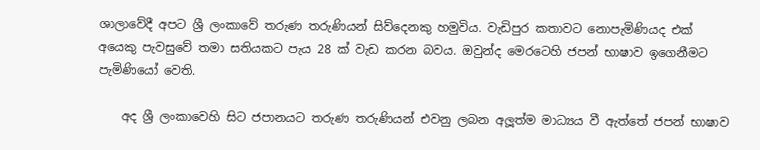ශාලාවේදී අපට ශ්‍රී ලංකාවේ තරුණ තරුණියන් සිව්දෙනකු හමුවිය. වැඩිපුර කතාවට නොපැමිණියද එක් අයෙකු පැවසුවේ තමා සතියකට පැය 28 ක් වැඩ කරන බවය. ඔවුන්ද මෙරටෙහි ජපන් භාෂාව ඉගෙනීමට පැමිණියෝ වෙති.

    අද ශ්‍රී ලංකාවෙහි සිට ජපානයට තරුණ තරුණියන් එවනු ලබන අලූත්ම මාධ්‍යය වී ඇත්තේ ජපන් භාෂාව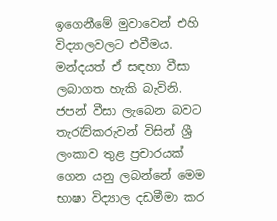ඉගෙනීමේ මුවාවෙන් එහි විද්‍යාලවලට එවීමය. මන්දයත් ඒ සඳහා වීසා ලබාගත හැකි බැවිනි. ජපන් වීසා ලැබෙන බවට තැරැව්කරුවන් විසින් ශ්‍රී ලංකාව තුළ ප්‍රචාරයක් ගෙන යනු ලබන්නේ මෙම භාෂා විද්‍යාල දඩමීමා කර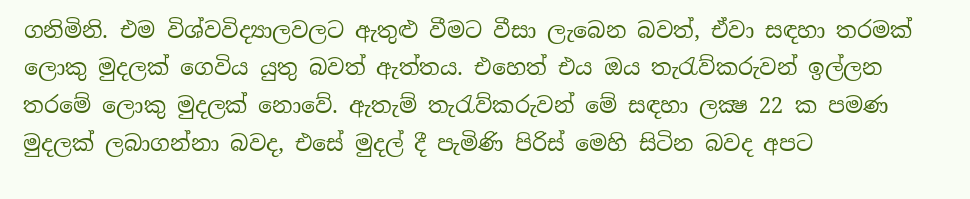ගනිමිනි. එම විශ්වවිද්‍යාලවලට ඇතුළු වීමට වීසා ලැබෙන බවත්, ඒවා සඳහා තරමක් ලොකු මුදලක් ගෙවිය යුතු බවත් ඇත්තය. එහෙත් එය ඔය තැරැව්කරුවන් ඉල්ලන තරමේ ලොකු මුදලක් නොවේ. ඇතැම් තැරැව්කරුවන් මේ සඳහා ලක්‍ෂ 22 ක පමණ මුදලක් ලබාගන්නා බවද, එසේ මුදල් දී පැමිණි පිරිස් මෙහි සිටින බවද අපට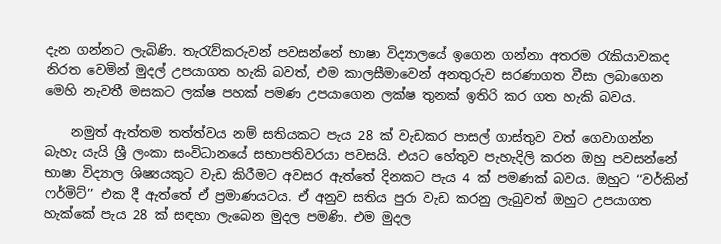දැන ගන්නට ලැබිණි. තැරැව්කරුවන් පවසන්නේ භාෂා විද්‍යාලයේ ඉගෙන ගන්නා අතරම රැකියාවකද නිරත වෙමින් මුදල් උපයාගත හැකි බවත්, එම කාලසීමාවෙන් අනතුරුව සරණාගත වීසා ලබාගෙන මෙහි නැවතී මසකට ලක්ෂ පහක් පමණ උපයාගෙන ලක්ෂ තුනක් ඉතිරි කර ගත හැකි බවය.

    නමුත් ඇත්තම තත්ත්වය නම් සතියකට පැය 28 ක් වැඩකර පාසල් ගාස්තුව වත් ගෙවාගන්න බැහැ යැයි ශ්‍රී ලංකා සංවිධානයේ සභාපතිවරයා පවසයි. එයට හේතුව පැහැදිලි කරන ඔහු පවසන්නේ භාෂා විද්‍යාල ශිෂ්‍යයකුට වැඩ කිරීමට අවසර ඇත්තේ දිනකට පැය 4 ක් පමණක් බවය. ඔහුට ‘‘වර්කින් ෆර්මිට්’’ එක දී ඇත්තේ ඒ ප්‍රමාණයටය. ඒ අනුව සතිය පුරා වැඩ කරනු ලැබුවත් ඔහුට උපයාගත හැක්කේ පැය 28 ක් සඳහා ලැබෙන මුදල පමණි. එම මුදල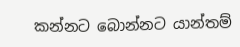කන්නට බොන්නට යාන්තම්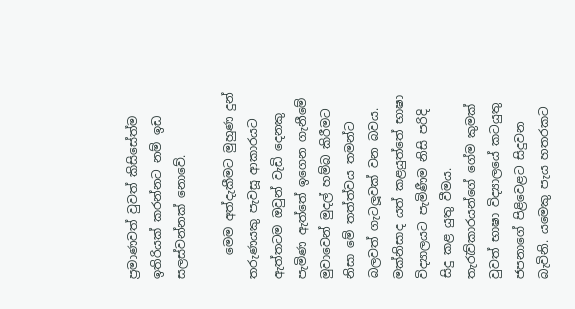ප්‍රමාණවත් වුවත් කිසිසේත්ම ඉතිරියක් කරන්නට නම් ඉඩ සලස්වන්නක් නොවේ.

    මෙම අත්දැකීමට මුහුණ දුන් තරුණයකු පැවසූ ආකාරයට ඇත්තටම ඔවුන් වැඩි දෙනකු පැමිණ ඇත්තේ ඉගෙන ගැනීමේ මුවාවෙන් මුදල් හම්බ කිරීමට නිසා මේ තත්ත්වය තමන්ට බලවත් ගැටලූවක් වන බවය. මක්නිසාද යත් කළයුත්තේ භාෂා විද්‍යාලයට පැමිණීම නිසි පරිදි සිදු කළ යුතු වීමය. තැරැව්කාරයන්ගේ ගේම කුමක් වුවත් භාෂා විද්‍යාලයේ කටයුතු ජපනාගේ පිළිවෙළට සිදුවන බැවිනි. යමෙකු පැය හතරකට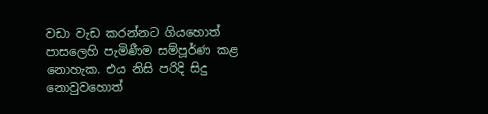වඩා වැඩ කරන්නට ගියහොත් පාසලෙහි පැමිණීම සම්පූර්ණ කළ නොහැක. එය නිසි පරිදි සිදු නොවුවහොත්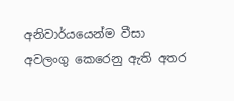අනිවාර්යයෙන්ම වීසා අවලංගු කෙරෙනු ඇති අතර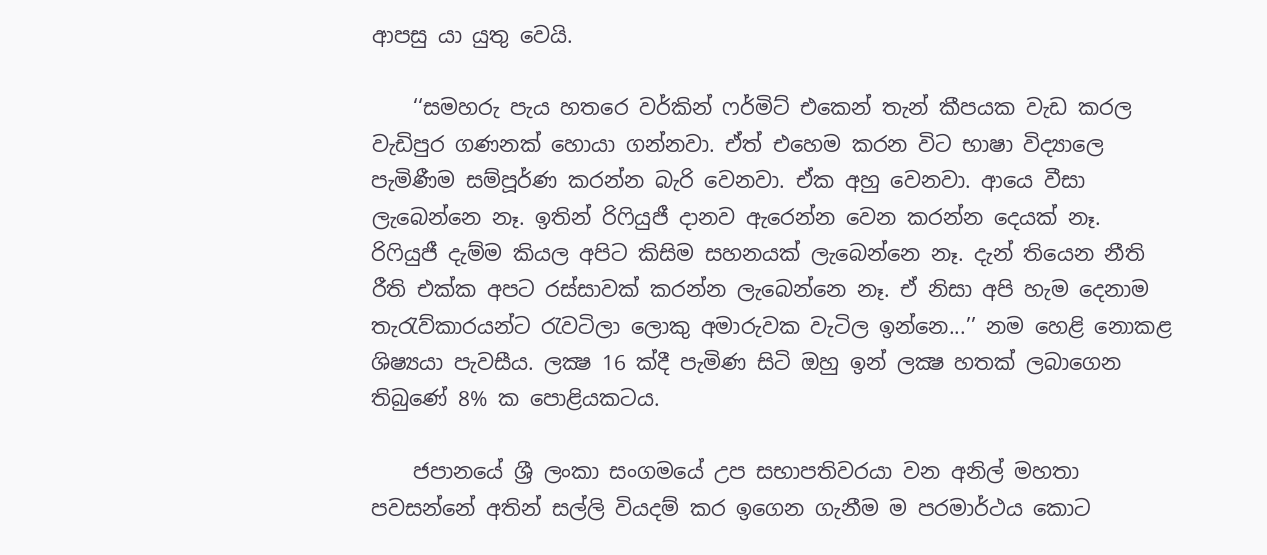ආපසු යා යුතු වෙයි.

    ‘‘සමහරු පැය හතරෙ වර්කින් ෆර්මිට් එකෙන් තැන් කීපයක වැඩ කරල වැඩිපුර ගණනක් හොයා ගන්නවා. ඒත් එහෙම කරන විට භාෂා විද්‍යාලෙ පැමිණීම සම්පූර්ණ කරන්න බැරි වෙනවා. ඒක අහු වෙනවා. ආයෙ වීසා ලැබෙන්නෙ නෑ. ඉතින් රිෆියුජී දානව ඇරෙන්න වෙන කරන්න දෙයක් නෑ. රිෆියුජී දැම්ම කියල අපිට කිසිම සහනයක් ලැබෙන්නෙ නෑ. දැන් තියෙන නීති රීති එක්ක අපට රස්සාවක් කරන්න ලැබෙන්නෙ නෑ. ඒ නිසා අපි හැම දෙනාම තැරැව්කාරයන්ට රැවටිලා ලොකු අමාරුවක වැටිල ඉන්නෙ...’’ නම හෙළි නොකළ ශිෂ්‍යයා පැවසීය. ලක්‍ෂ 16 ක්දී පැමිණ සිටි ඔහු ඉන් ලක්‍ෂ හතක් ලබාගෙන තිබුණේ 8% ක පොළියකටය.

    ජපානයේ ශ්‍රී ලංකා සංගමයේ උප සභාපතිවරයා වන අනිල් මහතා පවසන්නේ අතින් සල්ලි වියදම් කර ඉගෙන ගැනීම ම පරමාර්ථය කොට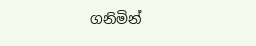ගනිමින්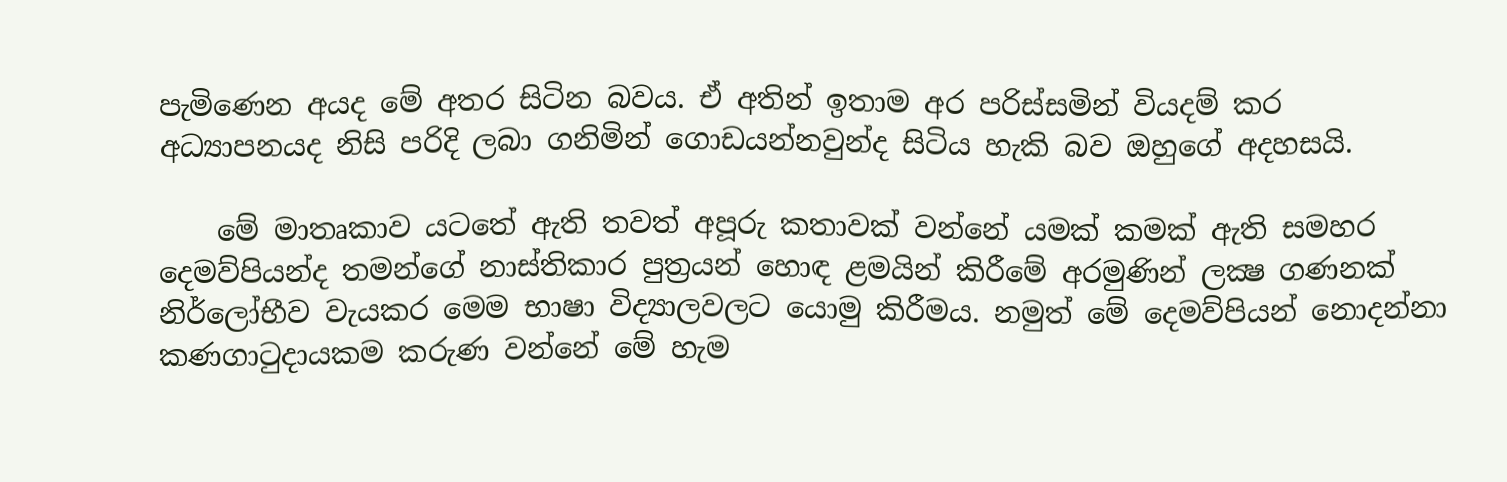පැමිණෙන අයද මේ අතර සිටින බවය. ඒ අතින් ඉතාම අර පරිස්සමින් වියදම් කර අධ්‍යාපනයද නිසි පරිදි ලබා ගනිමින් ගොඩයන්නවුන්ද සිටිය හැකි බව ඔහුගේ අදහසයි.

    මේ මාතෘකාව යටතේ ඇති තවත් අපූරු කතාවක් වන්නේ යමක් කමක් ඇති සමහර දෙමව්පියන්ද තමන්ගේ නාස්තිකාර පුත්‍රයන් හොඳ ළමයින් කිරීමේ අරමුණින් ලක්‍ෂ ගණනක් නිර්ලෝභීව වැයකර මෙම භාෂා විද්‍යාලවලට යොමු කිරීමය. නමුත් මේ දෙමව්පියන් නොදන්නා කණගාටුදායකම කරුණ වන්නේ මේ හැම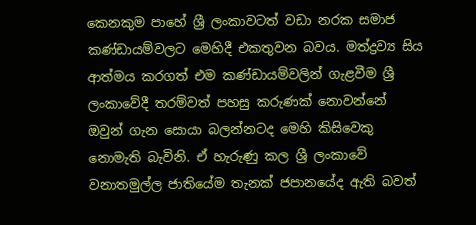කෙනකුම පාහේ ශ්‍රී ලංකාවටත් වඩා නරක සමාජ කණ්ඩායම්වලට මෙහිදී එකතුවන බවය. මත්ද්‍රව්‍ය සිය ආත්මය කරගත් එම කණ්ඩායම්වලින් ගැළවීම ශ්‍රී ලංකාවේදී තරම්වත් පහසු කරුණක් නොවන්නේ ඔවුන් ගැන සොයා බලන්නටද මෙහි කිසිවෙකු නොමැති බැවිනි. ඒ හැරුණු කල ශ්‍රී ලංකාවේ වනාතමුල්ල ජාතියේම තැනක් ජපානයේද ඇති බවත්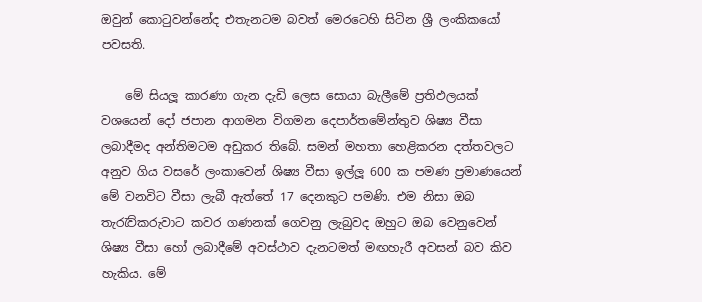ඔවුන් කොටුවන්නේද එතැනටම බවත් මෙරටෙහි සිටින ශ්‍රී ලංකිකයෝ පවසති.

    මේ සියලූ කාරණා ගැන දැඩි ලෙස සොයා බැලීමේ ප්‍රතිඵලයක් වශයෙන් දෝ ජපාන ආගමන විගමන දෙපාර්තමේන්තුව ශිෂ්‍ය වීසා ලබාදීමද අන්තිමටම අඩුකර තිබේ. සමන් මහතා හෙළිකරන දත්තවලට අනුව ගිය වසරේ ලංකාවෙන් ශිෂ්‍ය වීසා ඉල්ලූ 600 ක පමණ ප්‍රමාණයෙන් මේ වනවිට වීසා ලැබී ඇත්තේ 17 දෙනකුට පමණි. එම නිසා ඔබ තැරැව්කරුවාට කවර ගණනක් ගෙවනු ලැබුවද ඔහුට ඔබ වෙනුවෙන් ශිෂ්‍ය වීසා හෝ ලබාදීමේ අවස්ථාව දැනටමත් මඟහැරී අවසන් බව කිව හැකිය. මේ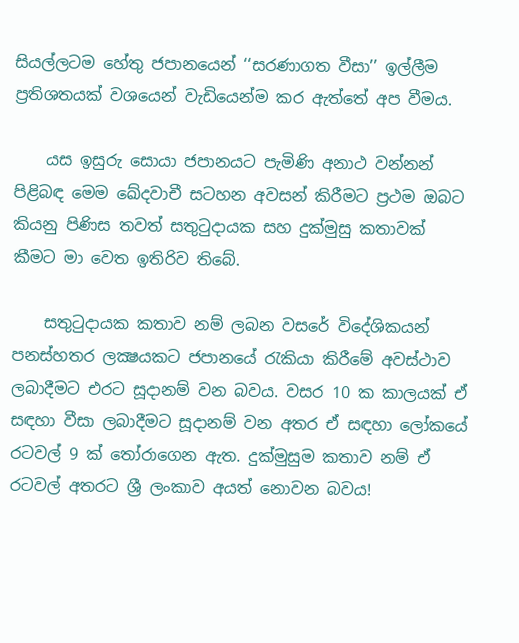සියල්ලටම හේතු ජපානයෙන් ‘‘සරණාගත වීසා’’ ඉල්ලීම ප්‍රතිශතයක් වශයෙන් වැඩියෙන්ම කර ඇත්තේ අප වීමය.

    යස ඉසුරු සොයා ජපානයට පැමිණි අනාථ වන්නන් පිළිබඳ මෙම ඛේදවාචී සටහන අවසන් කිරීමට ප්‍රථම ඔබට කියනු පිණිස තවත් සතුටුදායක සහ දුක්මුසු කතාවක් කීමට මා වෙත ඉතිරිව තිබේ.

    සතුටුදායක කතාව නම් ලබන වසරේ විදේශිකයන් පනස්හතර ලක්‍ෂයකට ජපානයේ රැකියා කිරීමේ අවස්ථාව ලබාදීමට එරට සූදානම් වන බවය. වසර 10 ක කාලයක් ඒ සඳහා වීසා ලබාදීමට සූදානම් වන අතර ඒ සඳහා ලෝකයේ රටවල් 9 ක් තෝරාගෙන ඇත. දුක්මුසුම කතාව නම් ඒ රටවල් අතරට ශ්‍රී ලංකාව අයත් නොවන බවය!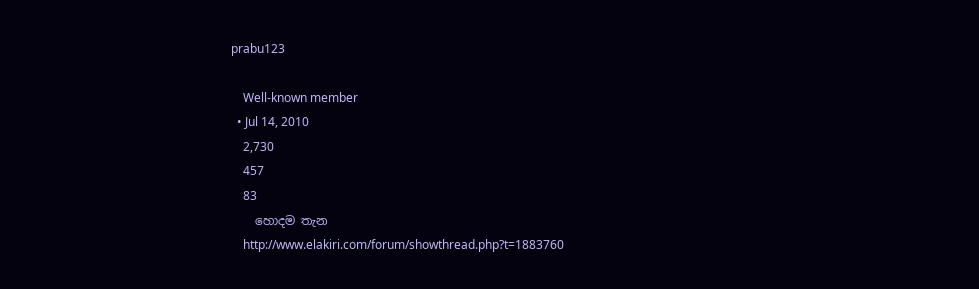prabu123

    Well-known member
  • Jul 14, 2010
    2,730
    457
    83
    හොදම තැන
    http://www.elakiri.com/forum/showthread.php?t=1883760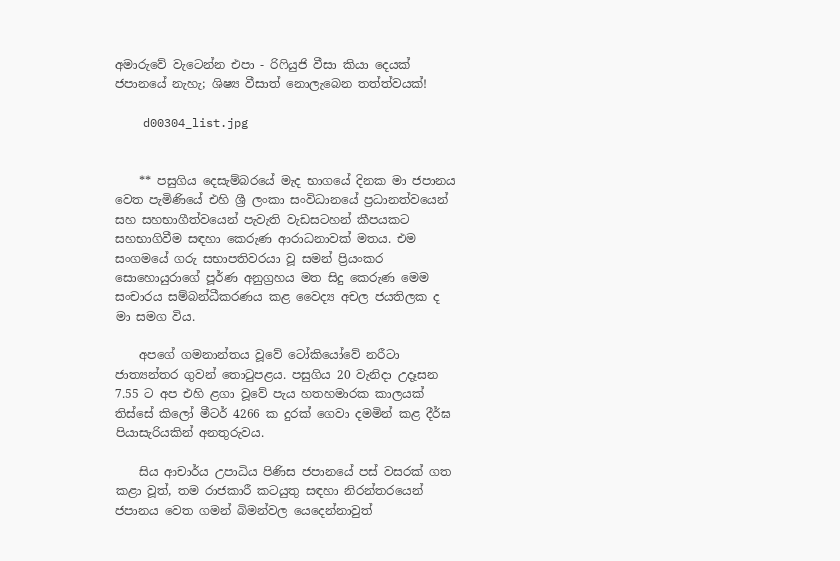අමාරුවේ වැටෙන්න එපා - රිෆියුජි වීසා කියා දෙයක් ජපානයේ නැහැ; ශිෂ්‍ය වීසාත් නොලැබෙන තත්ත්වයක්!

    d00304_list.jpg


    ** පසුගිය දෙසැම්බරයේ මැද භාගයේ දිනක මා ජපානය වෙත පැමිණියේ එහි ශ්‍රී ලංකා සංවිධානයේ ප්‍රධානත්වයෙන් සහ සහභාගීත්වයෙන් පැවැති වැඩසටහන් කීපයකට සහභාගිවීම සඳහා කෙරුණ ආරාධනාවක් මතය. එම සංගමයේ ගරු සභාපතිවරයා වූ සමන් ප්‍රියංකර සොහොයුරාගේ පූර්ණ අනුග්‍රහය මත සිදු කෙරුණ මෙම සංචාරය සම්බන්ධීකරණය කළ වෛද්‍ය අචල ජයතිලක ද මා සමග විය.

    අපගේ ගමනාන්තය වූවේ ටෝකියෝවේ නරීටා ජාත්‍යන්තර ගුවන් තොටුපළය. පසුගිය 20 වැනිදා උදෑසන 7.55 ට අප එහි ළගා වූවේ පැය හතහමාරක කාලයක් තිස්සේ කිලෝ මීටර් 4266 ක දුරක් ගෙවා දමමින් කළ දීර්ඝ පියාසැරියකින් අනතුරුවය.

    සිය ආචාර්ය උපාධිය පිණිස ජපානයේ පස් වසරක් ගත කළා වූත්, තම රාජකාරී කටයුතු සඳහා නිරන්තරයෙන් ජපානය වෙත ගමන් බිමන්වල යෙදෙන්නාවුත්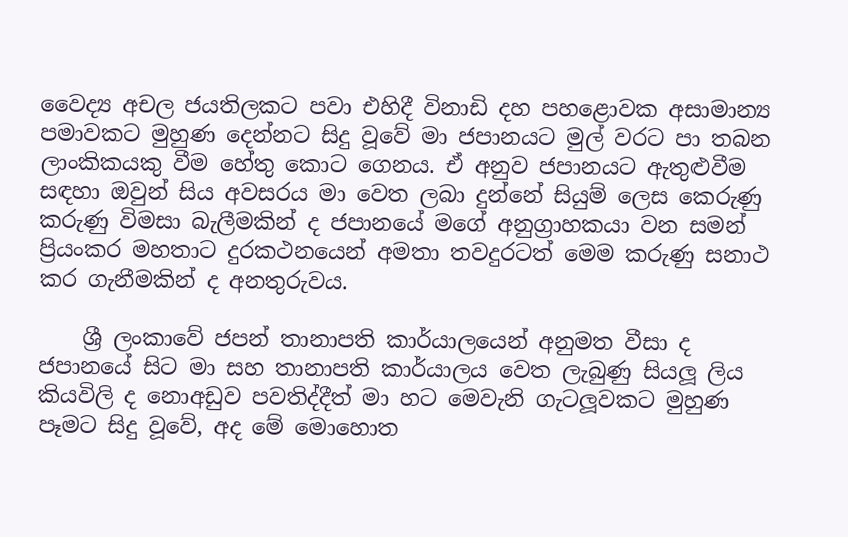වෛද්‍ය අචල ජයතිලකට පවා එහිදී විනාඩි දහ පහළොවක අසාමාන්‍ය පමාවකට මුහුණ දෙන්නට සිදු වූවේ මා ජපානයට මුල් වරට පා තබන ලාංකිකයකු වීම හේතු කොට ගෙනය. ඒ අනුව ජපානයට ඇතුළුවීම සඳහා ඔවුන් සිය අවසරය මා වෙත ලබා දුන්නේ සියුම් ලෙස කෙරුණු කරුණු විමසා බැලීමකින් ද ජපානයේ මගේ අනුග්‍රාහකයා වන සමන් ප්‍රියංකර මහතාට දුරකථනයෙන් අමතා තවදුරටත් මෙම කරුණු සනාථ කර ගැනීමකින් ද අනතුරුවය.

    ශ්‍රී ලංකාවේ ජපන් තානාපති කාර්යාලයෙන් අනුමත වීසා ද ජපානයේ සිට මා සහ තානාපති කාර්යාලය වෙත ලැබුණු සියලූ ලිය කියවිලි ද නොඅඩුව පවතිද්දීත් මා හට මෙවැනි ගැටලූවකට මුහුණ පෑමට සිදු වූවේ, අද මේ මොහොත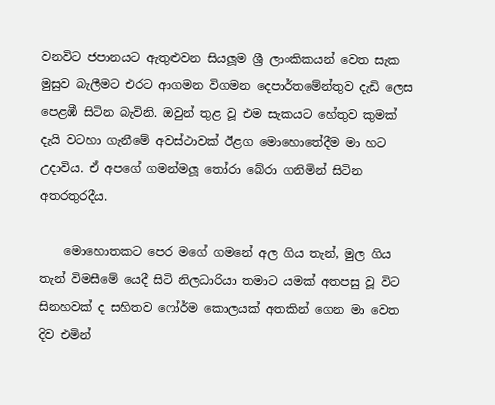වනවිට ජපානයට ඇතුළුවන සියලූම ශ්‍රී ලාංකිකයන් වෙත සැක මුසුව බැලීමට එරට ආගමන විගමන දෙපාර්තමේන්තුව දැඩි ලෙස පෙළඹී සිටින බැවිනි. ඔවුන් තුළ වූ එම සැකයට හේතුව කුමක් දැයි වටහා ගැනීමේ අවස්ථාවක් ඊළග මොහොතේදීම මා හට උදාවිය. ඒ අපගේ ගමන්මලූ තෝරා බේරා ගනිමින් සිටින අතරතුරදීය.

    මොහොතකට පෙර මගේ ගමනේ අල ගිය තැන්, මුල ගිය තැන් විමසීමේ යෙදී සිටි නිලධාරියා තමාට යමක් අතපසු වූ විට සිනහවක් ද සහිතව ෆෝර්ම කොලයක් අතකින් ගෙන මා වෙත දිව එමින්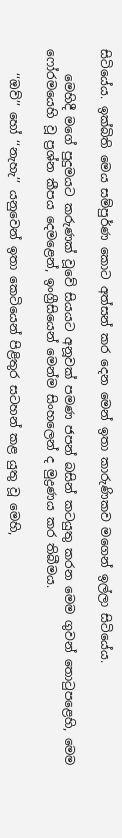සිටියේය. ඉක්බිති මෙය සම්පුර්ණ කොට අත්සන් කර දෙන මෙන් ඉතා කාරුණිකව මගෙන් ඉල්ලා සිටියේය.

    මෙහිදී මගේ පුදුමයට කරුණක් වූවේ සියයට අනූවක් පමණ ජපන් බසින් කටයුතු කරන මෙම ගුවන් තොටුපළෙහි, මෙම ෆෝරමයෙහි වූ ප්‍රශ්න කීපය දෙමළෙන්, ඉංග්‍රීසියෙන් මෙන්ම සිංහලෙන් ද මුද්‍රණය කර තිබීමය.

    ‘‘ඔව්’’ හෝ ‘‘නැහැ’’ යනුවෙන් ඉතා කෙටියෙන් පිළිතුර සටහන් කළ යුතු වූ මෙහි,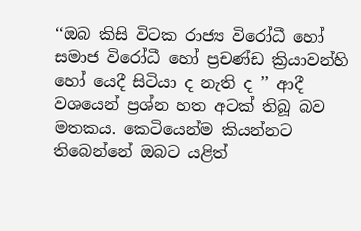‘‘ඔබ කිසි විටක රාජ්‍ය විරෝධී හෝ සමාජ විරෝධී හෝ ප්‍රචණ්ඩ ක්‍රියාවන්හි හෝ යෙදී සිටියා ද නැති ද ’’ ආදී වශයෙන් ප්‍රශ්න හත අටක් තිබූ බව මතකය. කෙටියෙන්ම කියන්නට තිබෙන්නේ ඔබට යළිත්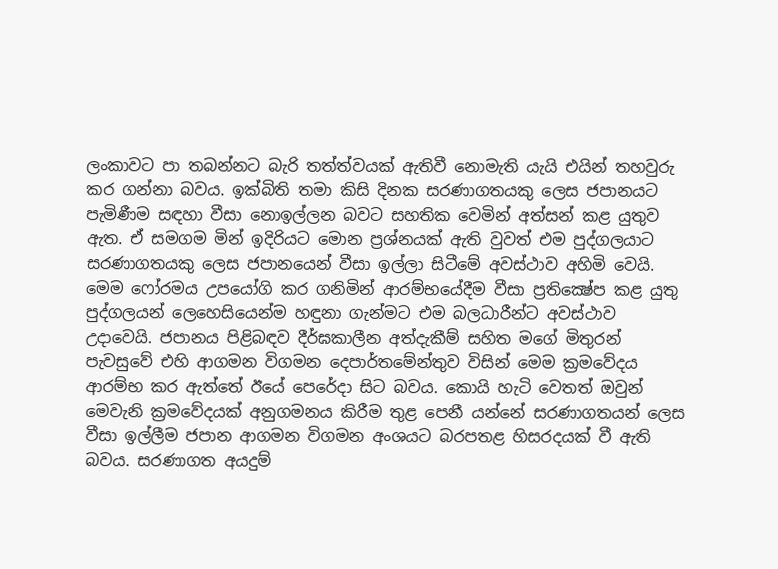ලංකාවට පා තබන්නට බැරි තත්ත්වයක් ඇතිවී නොමැති යැයි එයින් තහවුරු කර ගන්නා බවය. ඉක්බිති තමා කිසි දිනක සරණාගතයකු ලෙස ජපානයට පැමිණීම සඳහා වීසා නොඉල්ලන බවට සහතික වෙමින් අත්සන් කළ යුතුව ඇත. ඒ සමගම මින් ඉදිරියට මොන ප්‍රශ්නයක් ඇති වුවත් එම පුද්ගලයාට සරණාගතයකු ලෙස ජපානයෙන් වීසා ඉල්ලා සිටීමේ අවස්ථාව අහිමි වෙයි. මෙම ෆෝරමය උපයෝගි කර ගනිමින් ආරම්භයේදීම වීසා ප්‍රතික්‍ෂේප කළ යුතු පුද්ගලයන් ලෙහෙසියෙන්ම හඳුනා ගැන්මට එම බලධාරීන්ට අවස්ථාව උදාවෙයි. ජපානය පිළිබඳව දීර්ඝකාලීන අත්දැකීම් සහිත මගේ මිතුරන් පැවසුවේ එහි ආගමන විගමන දෙපාර්තමේන්තුව විසින් මෙම ක්‍රමවේදය ආරම්භ කර ඇත්තේ ඊයේ පෙරේදා සිට බවය. කොයි හැටි වෙතත් ඔවුන් මෙවැනි ක්‍රමවේදයක් අනුගමනය කිරීම තුළ පෙනී යන්නේ සරණාගතයන් ලෙස වීසා ඉල්ලීම ජපාන ආගමන විගමන අංශයට බරපතළ හිසරදයක් වී ඇති බවය. සරණාගත අයදුම්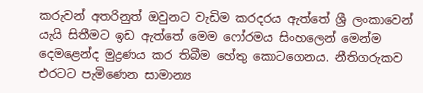කරුවන් අතරිනුත් ඔවුනට වැඩිම කරදරය ඇත්තේ ශ්‍රී ලංකාවෙන් යැයි සිතීමට ඉඩ ඇත්තේ මෙම ෆෝරමය සිංහලෙන් මෙන්ම දෙමළෙන්ද මුද්‍රණය කර තිබීම හේතු කොටගෙනය. නීතිගරුකව එරටට පැමිණෙන සාමාන්‍ය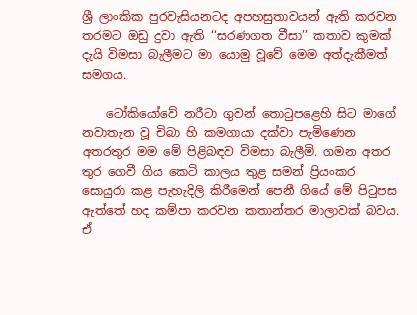ශ්‍රී ලාංකික පුරවැසියනටද අපහසුතාවයන් ඇති කරවන තරමට ඔඩු දුවා ඇති ‘‘සරණගත වීසා’’ කතාව කුමක් දැයි විමසා බැලීමට මා යොමු වූවේ මෙම අත්දැකීමත් සමගය.

    ටෝකියෝවේ නරීටා ගුවන් තොටුපළෙහි සිට මාගේ නවාතැන වූ චිබා හි කමගායා දක්වා පැමිණෙන අතරතුර මම මේ පිළිබඳව විමසා බැලීමි. ගමන අතර තුර ගෙවී ගිය කෙටි කාලය තුළ සමන් ප්‍රියංකර සොයුරා කළ පැහැදිලි කිරීමෙන් පෙනී ගියේ මේ පිටුපස ඇත්තේ හද කම්පා කරවන කතාන්තර මාලාවක් බවය. ඒ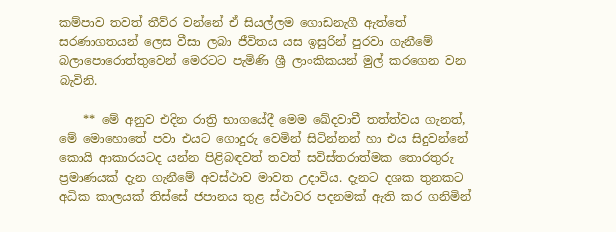කම්පාව තවත් තීව්ර වන්නේ ඒ සියල්ලම ගොඩනැගී ඇත්තේ සරණාගතයන් ලෙස වීසා ලබා ජීවිතය යස ඉසුරින් පුරවා ගැනීමේ බලාපොරොත්තුවෙන් මෙරටට පැමිණි ශ්‍රී ලාංකිකයන් මුල් කරගෙන වන බැවිනි.

    ** මේ අනුව එදින රාත්‍රි භාගයේදී මෙම ඛේදවාචී තත්ත්වය ගැනත්, මේ මොහොතේ පවා එයට ගොදුරු වෙමින් සිටින්නන් හා එය සිදුවන්නේ කොයි ආකාරයටද යන්න පිළිබඳවත් තවත් සවිස්තරාත්මක තොරතුරු ප්‍රමාණයක් දැන ගැනීමේ අවස්ථාව මාවත උදාවිය. දැනට දශක තුනකට අධික කාලයක් තිස්සේ ජපානය තුළ ස්ථාවර පදනමක් ඇති කර ගනිමින්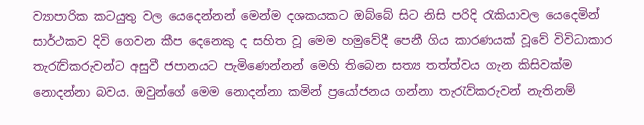ව්‍යාපාරික කටයුතු වල යෙදෙන්නන් මෙන්ම දශකයකට ඔබ්බේ සිට නිසි පරිදි රැකියාවල යෙදෙමින් සාර්ථකව දිවි ගෙවන කීප දෙනෙකු ද සහිත වූ මෙම හමුවේදී පෙනී ගිය කාරණයක් වූවේ විවිධාකාර තැරැව්කරුවන්ට අසුවී ජපානයට පැමිණෙන්නන් මෙහි තිබෙන සත්‍ය තත්ත්වය ගැන කිසිවක්ම නොදන්නා බවය. ඔවුන්ගේ මෙම නොදන්නා කමින් ප්‍රයෝජනය ගන්නා තැරැව්කරුවන් නැතිනම්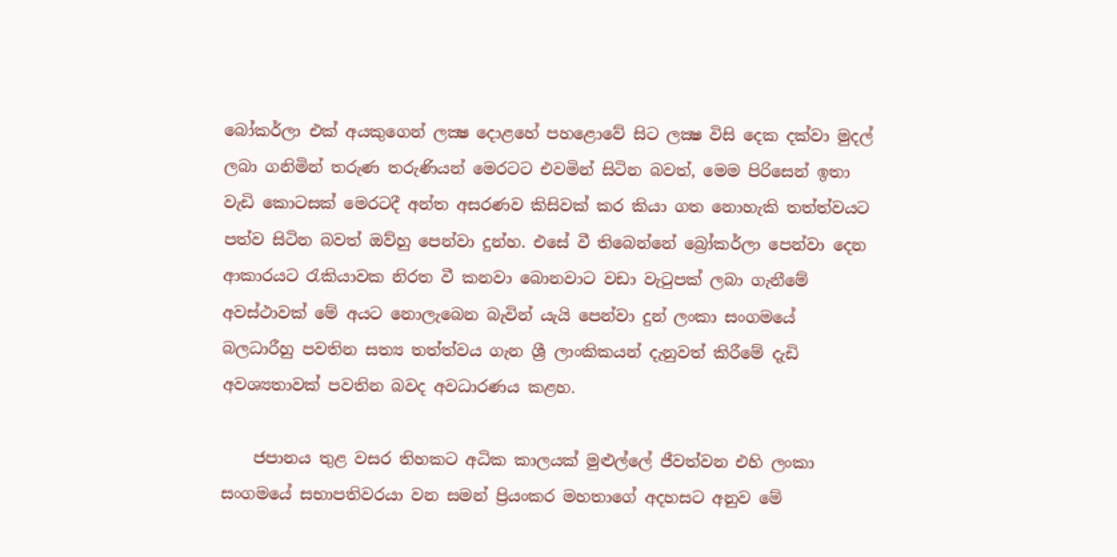බෝකර්ලා එක් අයකුගෙන් ලක්‍ෂ දොළහේ පහළොවේ සිට ලක්‍ෂ විසි දෙක දක්වා මුදල් ලබා ගනිමින් තරුණ තරුණියන් මෙරටට එවමින් සිටින බවත්, මෙම පිරිසෙන් ඉතා වැඩි කොටසක් මෙරටදී අන්ත අසරණව කිසිවක් කර කියා ගත නොහැකි තත්ත්වයට පත්ව සිටින බවත් ඔව්හු පෙන්වා දුන්හ. එසේ වී තිබෙන්නේ බ්‍රෝකර්ලා පෙන්වා දෙන ආකාරයට රැකියාවක නිරත වී කනවා බොනවාට වඩා වැටුපක් ලබා ගැනීමේ අවස්ථාවක් මේ අයට නොලැබෙන බැවින් යැයි පෙන්වා දුන් ලංකා සංගමයේ බලධාරීහු පවතින සත්‍ය තත්ත්වය ගැන ශ්‍රී ලාංකිකයන් දැනුවත් කිරීමේ දැඩි අවශ්‍යතාවක් පවතින බවද අවධාරණය කළහ.

    ජපානය තුළ වසර තිහකට අධික කාලයක් මුළුල්ලේ ජීවත්වන එහි ලංකා සංගමයේ සභාපතිවරයා වන සමන් ප්‍රියංකර මහතාගේ අදහසට අනුව මේ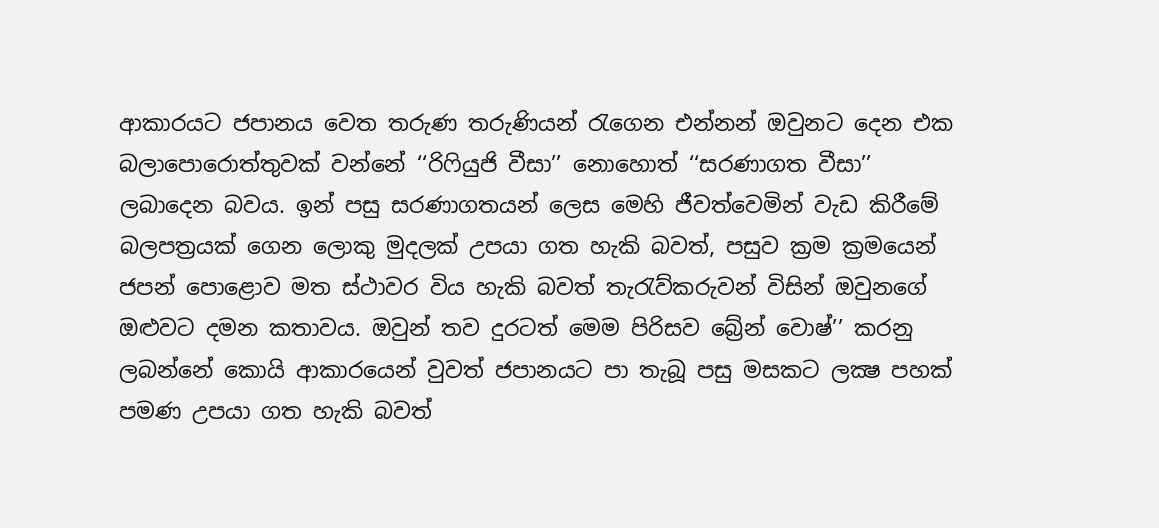ආකාරයට ජපානය වෙත තරුණ තරුණියන් රැගෙන එන්නන් ඔවුනට දෙන එක බලාපොරොත්තුවක් වන්නේ ‘‘රිෆියුජි වීසා’’ නොහොත් ‘‘සරණාගත වීසා’’ ලබාදෙන බවය. ඉන් පසු සරණාගතයන් ලෙස මෙහි ජීවත්වෙමින් වැඩ කිරීමේ බලපත්‍රයක් ගෙන ලොකු මුදලක් උපයා ගත හැකි බවත්, පසුව ක්‍රම ක්‍රමයෙන් ජපන් පොළොව මත ස්ථාවර විය හැකි බවත් තැරැව්කරුවන් විසින් ඔවුනගේ ඔළුවට දමන කතාවය. ඔවුන් තව දුරටත් මෙම පිරිසව බ්‍රේන් වොෂ්’’ කරනු ලබන්නේ කොයි ආකාරයෙන් වුවත් ජපානයට පා තැබූ පසු මසකට ලක්‍ෂ පහක් පමණ උපයා ගත හැකි බවත්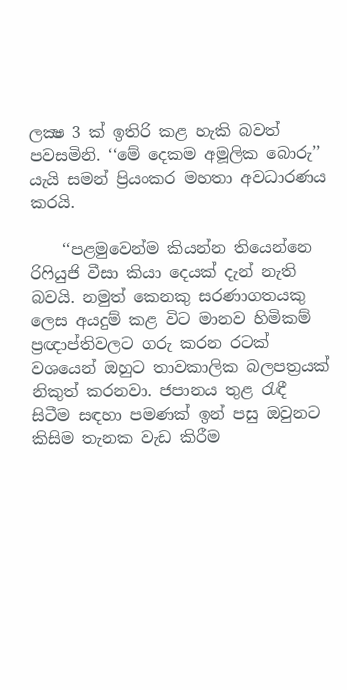ලක්‍ෂ 3 ක් ඉතිරි කළ හැකි බවත් පවසමිනි. ‘‘මේ දෙකම අමූලික බොරු’’ යැයි සමන් ප්‍රියංකර මහතා අවධාරණය කරයි.

    ‘‘පළමුවෙන්ම කියන්න තියෙන්නෙ රිෆියුජි වීසා කියා දෙයක් දැන් නැති බවයි. නමුත් කෙනකු සරණාගතයකු ලෙස අයදුම් කළ විට මානව හිමිකම් ප්‍රඥාප්තිවලට ගරු කරන රටක් වශයෙන් ඔහුට තාවකාලික බලපත්‍රයක් නිකුත් කරනවා. ජපානය තුළ රැඳී සිටීම සඳහා පමණක් ඉන් පසු ඔවුනට කිසිම තැනක වැඩ කිරීම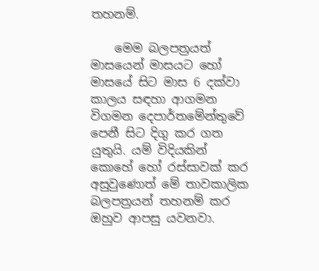තහනම්.

    මෙම බලපත්‍රයත් මාසයෙන් මාසයට හෝ මාසයේ සිට මාස 6 දක්වා කාලය සඳහා ආගමන විගමන දෙපාර්තමේන්තුවේ පෙනී සිට දිගු කර ගත යුතුයි. යම් විදියකින් කොහේ හෝ රස්සාවක් කර අසුවුණොත් මේ තාවකාලික බලපත්‍රයන් තහනම් කර ඔහුව ආපසු යවනවා.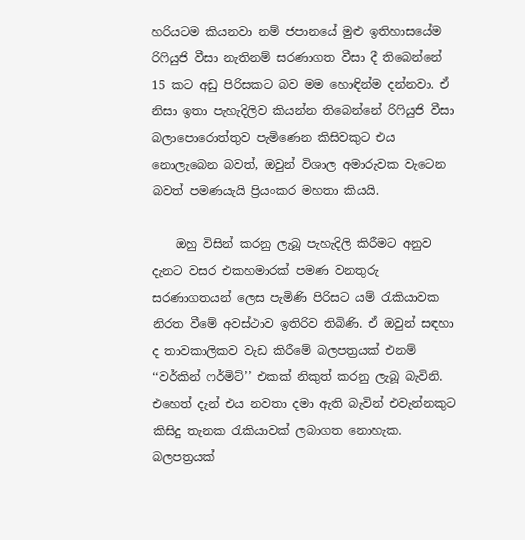හරියටම කියනවා නම් ජපානයේ මුළු ඉතිහාසයේම රිෆියුජි වීසා නැතිනම් සරණාගත වීසා දී තිබෙන්නේ 15 කට අඩු පිරිසකට බව මම හොඳින්ම දන්නවා. ඒ නිසා ඉතා පැහැදිලිව කියන්න තිබෙන්නේ රිෆියුජි වීසා බලාපොරොත්තුව පැමිණෙන කිසිවකුට එය නොලැබෙන බවත්, ඔවුන් විශාල අමාරුවක වැටෙන බවත් පමණයැයි ප්‍රියංකර මහතා කියයි.

    ඔහු විසින් කරනු ලැබූ පැහැදිලි කිරීමට අනුව දැනට වසර එකහමාරක් පමණ වනතුරු සරණාගතයන් ලෙස පැමිණි පිරිසට යම් රැකියාවක නිරත වීමේ අවස්ථාව ඉතිරිව තිබිණි. ඒ ඔවුන් සඳහා ද තාවකාලිකව වැඩ කිරීමේ බලපත්‍රයක් එනම් ‘‘වර්කින් ෆර්මිට්’’ එකක් නිකුත් කරනු ලැබූ බැවිනි. එහෙත් දැන් එය නවතා දමා ඇති බැවින් එවැන්නකුට කිසිදු තැනක රැකියාවක් ලබාගත නොහැක. බලපත්‍රයක්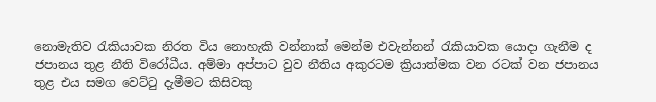නොමැතිව රැකියාවක නිරත විය නොහැකි වන්නාක් මෙන්ම එවැන්නන් රැකියාවක යොදා ගැනීම ද ජපානය තුළ නීති විරෝධීය. අම්මා අප්පාට වුව නීතිය අකුරටම ක්‍රියාත්මක වන රටක් වන ජපානය තුළ එය සමග වෙට්ටු දැමීමට කිසිවකු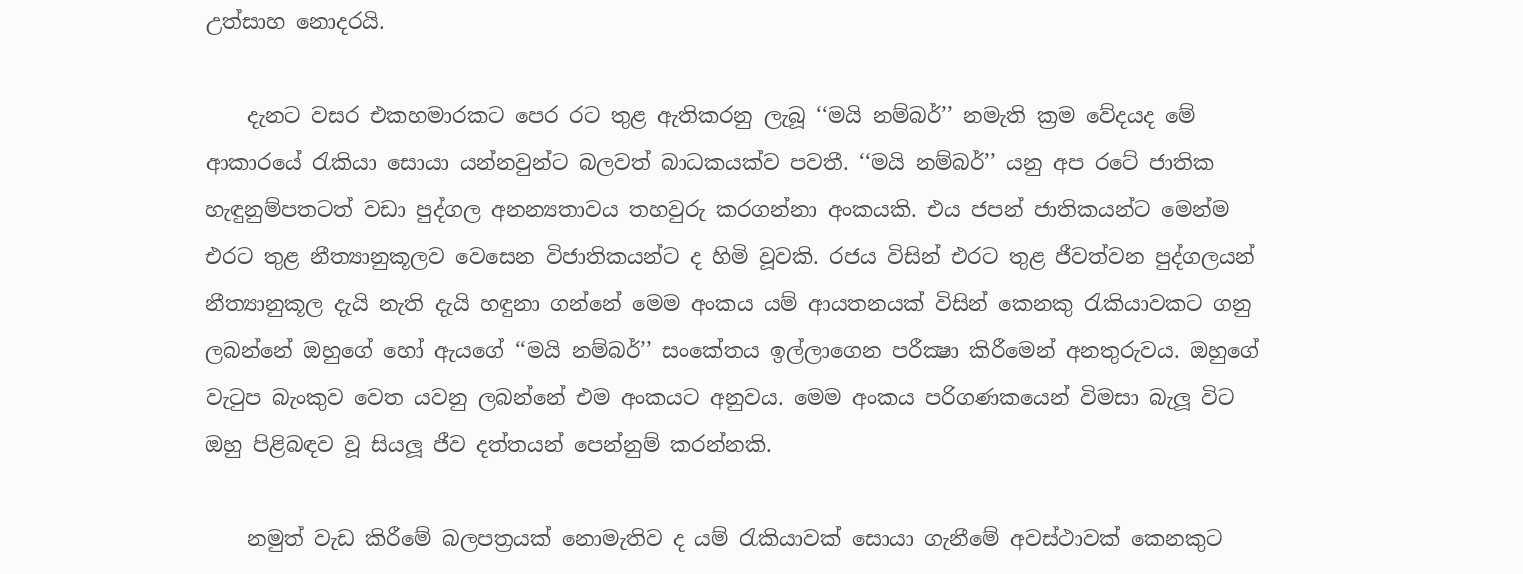උත්සාහ නොදරයි.

    දැනට වසර එකහමාරකට පෙර රට තුළ ඇතිකරනු ලැබූ ‘‘මයි නම්බර්’’ නමැති ක්‍රම වේදයද මේ ආකාරයේ රැකියා සොයා යන්නවුන්ට බලවත් බාධකයක්ව පවතී. ‘‘මයි නම්බර්’’ යනු අප රටේ ජාතික හැඳුනුම්පතටත් වඩා පුද්ගල අනන්‍යතාවය තහවුරු කරගන්නා අංකයකි. එය ජපන් ජාතිකයන්ට මෙන්ම එරට තුළ නීත්‍යානුකූලව වෙසෙන විජාතිකයන්ට ද හිමි වූවකි. රජය විසින් එරට තුළ ජීවත්වන පුද්ගලයන් නීත්‍යානුකූල දැයි නැති දැයි හඳුනා ගන්නේ මෙම අංකය යම් ආයතනයක් විසින් කෙනකු රැකියාවකට ගනු ලබන්නේ ඔහුගේ හෝ ඇයගේ ‘‘මයි නම්බර්’’ සංකේතය ඉල්ලාගෙන පරීක්‍ෂා කිරීමෙන් අනතුරුවය. ඔහුගේ වැටුප බැංකුව වෙත යවනු ලබන්නේ එම අංකයට අනුවය. මෙම අංකය පරිගණකයෙන් විමසා බැලූ විට ඔහු පිළිබඳව වූ සියලූ ජීව දත්තයන් පෙන්නුම් කරන්නකි.

    නමුත් වැඩ කිරීමේ බලපත්‍රයක් නොමැතිව ද යම් රැකියාවක් සොයා ගැනීමේ අවස්ථාවක් කෙනකුට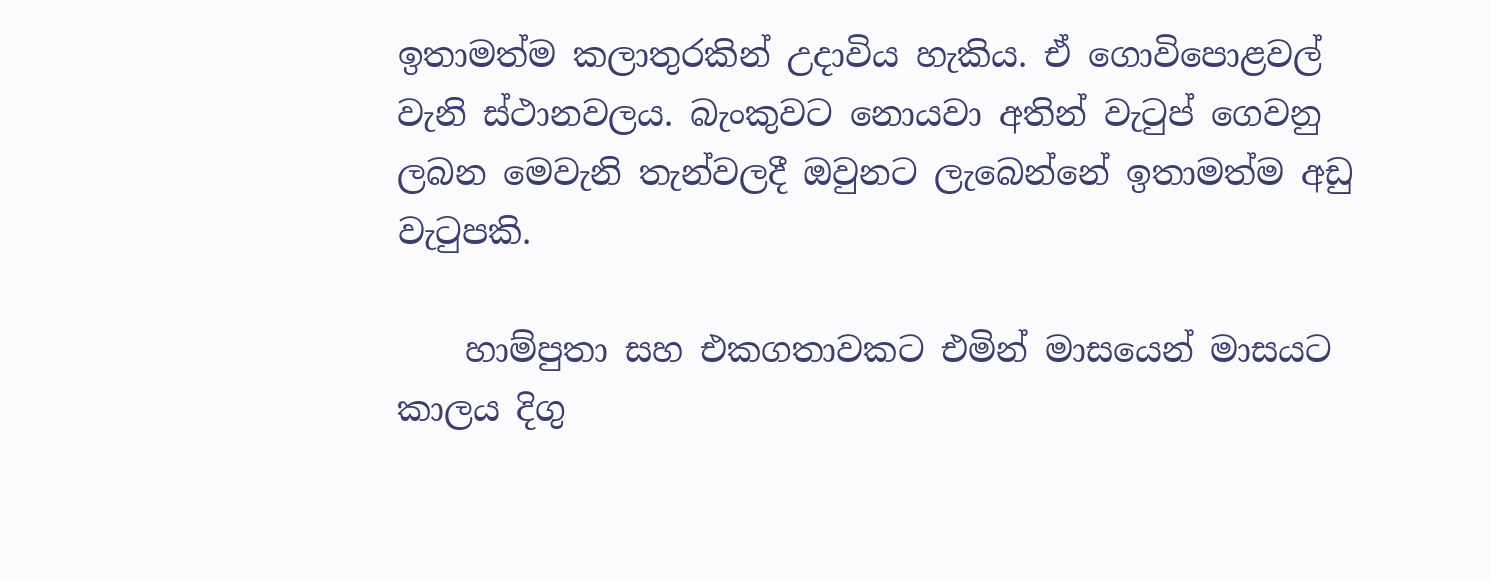ඉතාමත්ම කලාතුරකින් උදාවිය හැකිය. ඒ ගොවිපොළවල් වැනි ස්ථානවලය. බැංකුවට නොයවා අතින් වැටුප් ගෙවනු ලබන මෙවැනි තැන්වලදී ඔවුනට ලැබෙන්නේ ඉතාමත්ම අඩු වැටුපකි.

    හාම්පුතා සහ එකගතාවකට එමින් මාසයෙන් මාසයට කාලය දිගු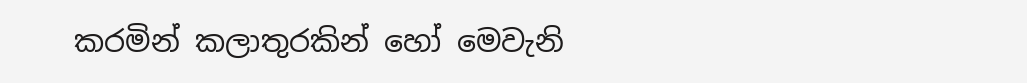කරමින් කලාතුරකින් හෝ මෙවැනි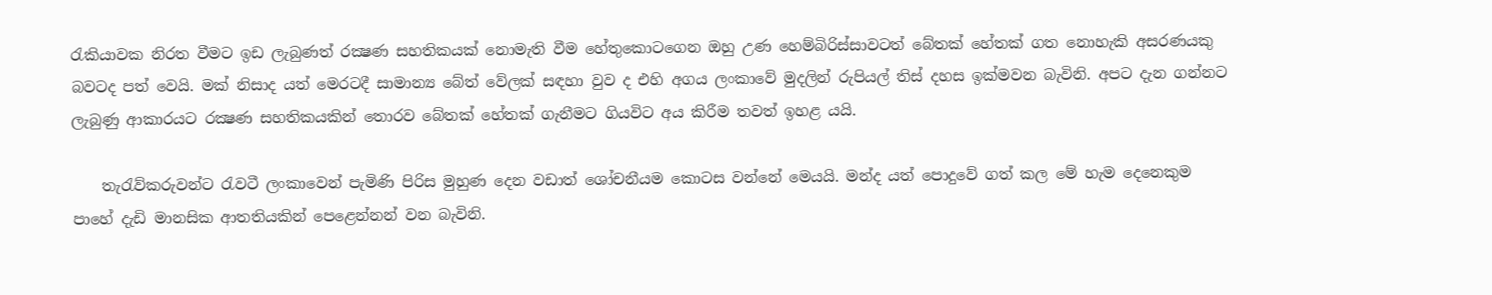රැකියාවක නිරත වීමට ඉඩ ලැබුණත් රක්‍ෂණ සහතිකයක් නොමැති වීම හේතුකොටගෙන ඔහු උණ හෙම්බිරිස්සාවටත් බේතක් හේතක් ගත නොහැකි අසරණයකු බවටද පත් වෙයි. මක් නිසාද යත් මෙරටදී සාමාන්‍ය බේත් වේලක් සඳහා වුව ද එහි අගය ලංකාවේ මුදලින් රුපියල් තිස් දහස ඉක්මවන බැවිනි. අපට දැන ගන්නට ලැබුණු ආකාරයට රක්‍ෂණ සහතිකයකින් තොරව බේතක් හේතක් ගැනීමට ගියවිට අය කිරීම තවත් ඉහළ යයි.

    තැරැව්කරුවන්ට රැවටී ලංකාවෙන් පැමිණි පිරිස මුහුණ දෙන වඩාත් ශෝචනීයම කොටස වන්නේ මෙයයි. මන්ද යත් පොදුවේ ගත් කල මේ හැම දෙනෙකුම පාහේ දැඩි මානසික ආතතියකින් පෙළෙන්නන් වන බැවිනි.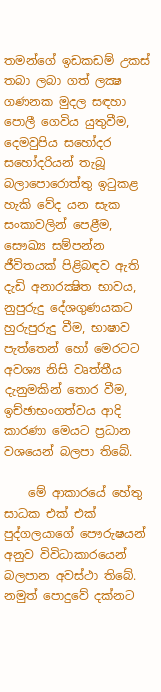තමන්ගේ ඉඩකඩම් උකස් තබා ලබා ගත් ලක්‍ෂ ගණනක මුදල සඳහා පොලී ගෙවිය යුතුවීම, දෙමවුපිය සහෝදර සහෝදරියන් තැබූ බලාපොරොත්තු ඉටුකළ හැකි වේද යන සැක සංකාවලින් පෙළීම, සෞඛ්‍ය සම්පන්න ජීවිතයක් පිළිබඳව ඇති දැඩි අනාරක්‍ෂිත භාවය, නුපුරුදු දේශගුණයකට හුරුපුරුදු වීම, භාෂාව පැත්තෙන් හෝ මෙරටට අවශ්‍ය නිසි වෘත්තීය දැනුමකින් තොර වීම, ඉච්ඡාභංගත්වය ආදි කාරණා මෙයට ප්‍රධාන වශයෙන් බලපා තිබේ.

    මේ ආකාරයේ හේතු සාධක එක් එක් පුද්ගලයාගේ පෞරුෂයන් අනුව විවිධාකාරයෙන් බලපාන අවස්ථා තිබේ. නමුත් පොදුවේ දක්නට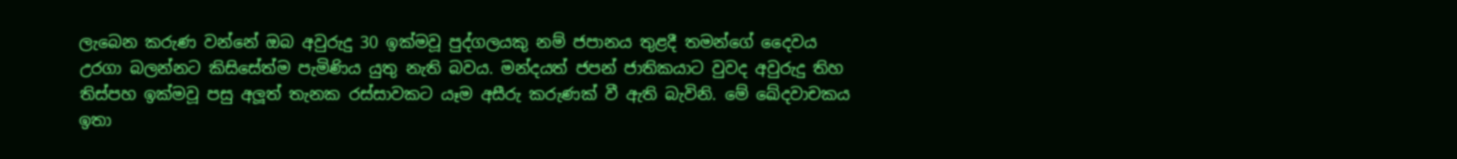ලැබෙන කරුණ වන්නේ ඔබ අවුරුදු 30 ඉක්මවූ පුද්ගලයකු නම් ජපානය තුළදී තමන්ගේ දෛවය උරගා බලන්නට කිසිසේත්ම පැමිණිය යුතු නැති බවය. මන්දයත් ජපන් ජාතිකයාට වුවද අවුරුදු තිහ තිස්පහ ඉක්මවූ පසු අලූත් තැනක රස්සාවකට යෑම අසීරු කරුණක් වී ඇති බැවිනි. මේ ඛේදවාචකය ඉතා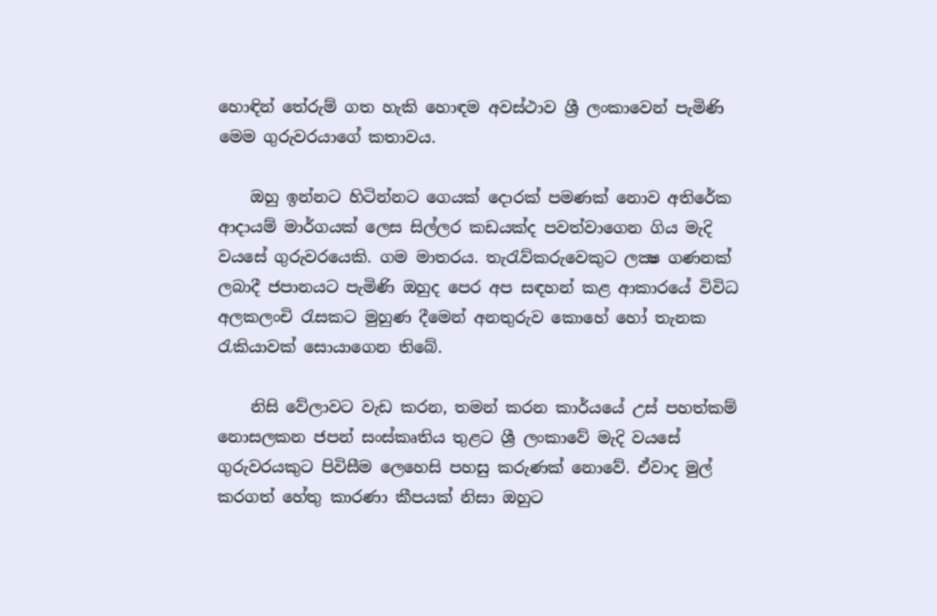හොඳින් තේරුම් ගත හැකි හොඳම අවස්ථාව ශ්‍රී ලංකාවෙන් පැමිණි මෙම ගුරුවරයාගේ කතාවය.

    ඔහු ඉන්නට හිටින්නට ගෙයක් දොරක් පමණක් නොව අතිරේක ආදායම් මාර්ගයක් ලෙස සිල්ලර කඩයක්ද පවත්වාගෙන ගිය මැදි වයසේ ගුරුවරයෙකි. ගම මාතරය. තැරැව්කරුවෙකුට ලක්‍ෂ ගණනක් ලබාදී ජපානයට පැමිණි ඔහුද පෙර අප සඳහන් කළ ආකාරයේ විවිධ අලකලංචි රැසකට මුහුණ දීමෙන් අනතුරුව කොහේ හෝ තැනක රැකියාවක් සොයාගෙන තිබේ.

    නිසි වේලාවට වැඩ කරන, තමන් කරන කාර්යයේ උස් පහත්කම් නොසලකන ජපන් සංස්කෘතිය තුළට ශ්‍රී ලංකාවේ මැදි වයසේ ගුරුවරයකුට පිවිසීම ලෙහෙසි පහසු කරුණක් නොවේ. ඒවාද මුල් කරගත් හේතු කාරණා කීපයක් නිසා ඔහුට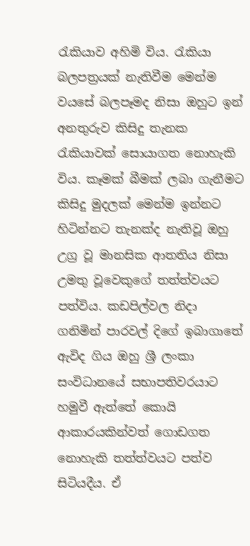රැකියාව අහිමි විය. රැකියා බලපත්‍රයක් නැතිවීම මෙන්ම වයසේ බලපෑමද නිසා ඔහුට ඉන් අනතුරුව කිසිදු තැනක රැකියාවක් සොයාගත නොහැකි විය. කෑමක් බීමක් ලබා ගැනීමට කිසිදු මුදලක් මෙන්ම ඉන්නට හිටින්නට තැනක්ද නැතිවූ ඔහු උග්‍ර වූ මානසික ආතතිය නිසා උමතු වූවෙකුගේ තත්ත්වයට පත්විය. කඩපිල්වල නිදා ගනිමින් පාරවල් දිගේ ඉබාගාතේ ඇවිද ගිය ඔහු ශ්‍රී ලංකා සංවිධානයේ සභාපතිවරයාට හමුවී ඇත්තේ කොයි ආකාරයකින්වත් ගොඩගත නොහැකි තත්ත්වයට පත්ව සිටියදීය. ඒ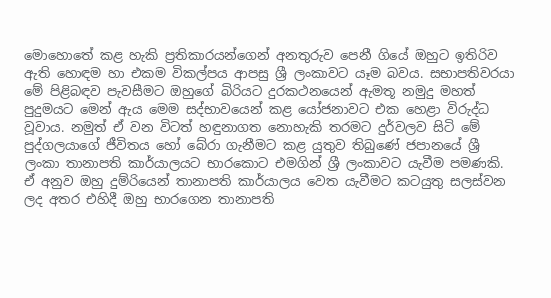මොහොතේ කළ හැකි ප්‍රතිකාරයන්ගෙන් අනතුරුව පෙනී ගියේ ඔහුට ඉතිරිව ඇති හොඳම හා එකම විකල්පය ආපසු ශ්‍රී ලංකාවට යෑම බවය. සභාපතිවරයා මේ පිළිබඳව පැවසීමට ඔහුගේ බිරියට දුරකථනයෙන් ඇමතූ නමුදු මහත් පුදුමයට මෙන් ඇය මෙම සද්භාවයෙන් කළ යෝජනාවට එක හෙළා විරුද්ධ වූවාය. නමුත් ඒ වන විටත් හඳුනාගත නොහැකි තරමට දුර්වලව සිටි මේ පුද්ගලයාගේ ජීවිතය හෝ බේරා ගැනීමට කළ යුතුව තිබුණේ ජපානයේ ශ්‍රී ලංකා තානාපති කාර්යාලයට භාරකොට එමගින් ශ්‍රී ලංකාවට යැවීම පමණකි. ඒ අනුව ඔහු දුම්රියෙන් තානාපති කාර්යාලය වෙත යැවීමට කටයුතු සලස්වන ලද අතර එහිදී ඔහු භාරගෙන තානාපති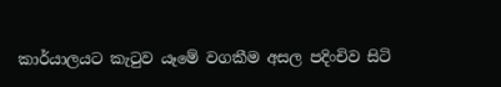කාර්යාලයට කැටුව යෑමේ වගකීම අසල පදිංචිව සිටි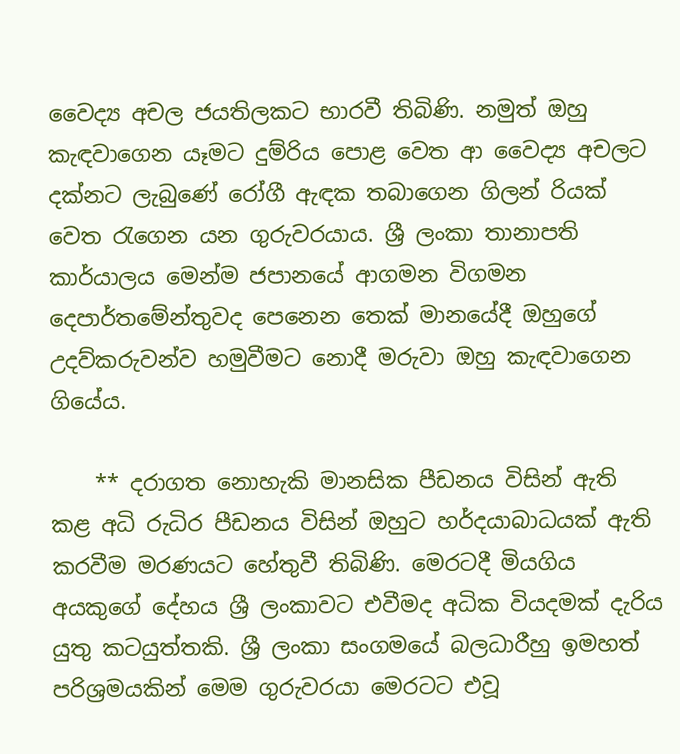වෛද්‍ය අචල ජයතිලකට භාරවී තිබිණි. නමුත් ඔහු කැඳවාගෙන යෑමට දුම්රිය පොළ වෙත ආ වෛද්‍ය අචලට දක්නට ලැබුණේ රෝගී ඇඳක තබාගෙන ගිලන් රියක් වෙත රැගෙන යන ගුරුවරයාය. ශ්‍රී ලංකා තානාපති කාර්යාලය මෙන්ම ජපානයේ ආගමන විගමන දෙපාර්තමේන්තුවද පෙනෙන තෙක් මානයේදී ඔහුගේ උදව්කරුවන්ව හමුවීමට නොදී මරුවා ඔහු කැඳවාගෙන ගියේය.

    ** දරාගත නොහැකි මානසික පීඩනය විසින් ඇති කළ අධි රුධිර පීඩනය විසින් ඔහුට හර්දයාබාධයක් ඇති කරවීම මරණයට හේතුවී තිබිණි. මෙරටදී මියගිය අයකුගේ දේහය ශ්‍රී ලංකාවට එවීමද අධික වියදමක් දැරිය යුතු කටයුත්තකි. ශ්‍රී ලංකා සංගමයේ බලධාරීහු ඉමහත් පරිශ්‍රමයකින් මෙම ගුරුවරයා මෙරටට එවූ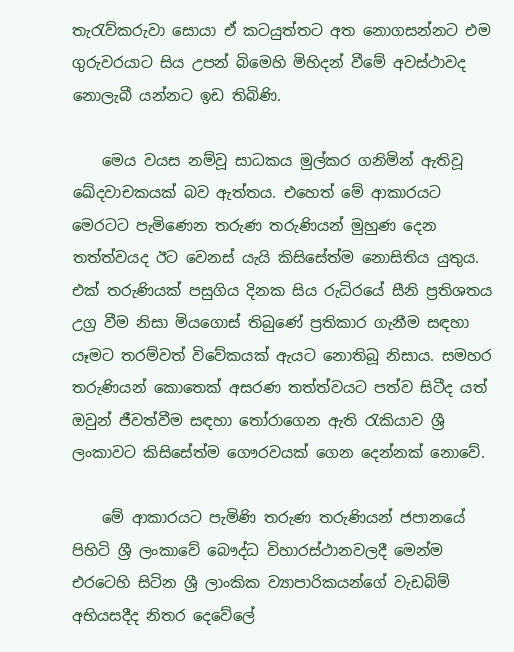තැරැව්කරුවා සොයා ඒ කටයුත්තට අත නොගසන්නට එම ගුරුවරයාට සිය උපන් බිමෙහි මිහිදන් වීමේ අවස්ථාවද නොලැබී යන්නට ඉඩ තිබිණි.

    මෙය වයස නම්වූ සාධකය මුල්කර ගනිමින් ඇතිවූ ඛේදවාචකයක් බව ඇත්තය. එහෙත් මේ ආකාරයට මෙරටට පැමිණෙන තරුණ තරුණියන් මුහුණ දෙන තත්ත්වයද ඊට වෙනස් යැයි කිසිසේත්ම නොසිතිය යුතුය. එක් තරුණියක් පසුගිය දිනක සිය රුධිරයේ සීනි ප්‍රතිශතය උග්‍ර වීම නිසා මියගොස් තිබුණේ ප්‍රතිකාර ගැනීම සඳහා යෑමට තරම්වත් විවේකයක් ඇයට නොතිබූ නිසාය. සමහර තරුණියන් කොතෙක් අසරණ තත්ත්වයට පත්ව සිටීද යත් ඔවුන් ජීවත්වීම සඳහා තෝරාගෙන ඇති රැකියාව ශ්‍රී ලංකාවට කිසිසේත්ම ගෞරවයක් ගෙන දෙන්නක් නොවේ.

    මේ ආකාරයට පැමිණි තරුණ තරුණියන් ජපානයේ පිහිටි ශ්‍රී ලංකාවේ බෞද්ධ විහාරස්ථානවලදී මෙන්ම එරටෙහි සිටින ශ්‍රී ලාංකික ව්‍යාපාරිකයන්ගේ වැඩබිම් අභියසදීද නිතර දෙවේලේ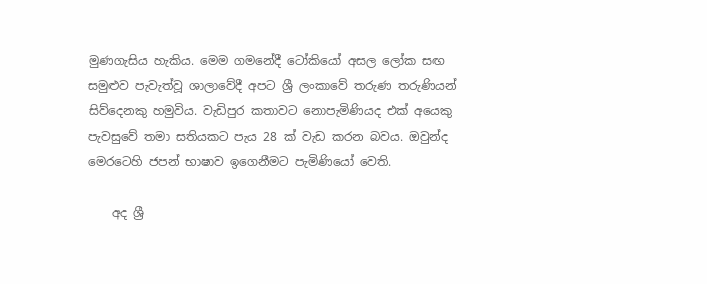මුණගැසිය හැකිය. මෙම ගමනේදී ටෝකියෝ අසල ලෝක සඟ සමුළුව පැවැත්වූ ශාලාවේදී අපට ශ්‍රී ලංකාවේ තරුණ තරුණියන් සිව්දෙනකු හමුවිය. වැඩිපුර කතාවට නොපැමිණියද එක් අයෙකු පැවසුවේ තමා සතියකට පැය 28 ක් වැඩ කරන බවය. ඔවුන්ද මෙරටෙහි ජපන් භාෂාව ඉගෙනීමට පැමිණියෝ වෙති.

    අද ශ්‍රී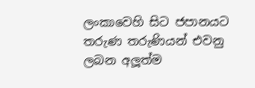ලංකාවෙහි සිට ජපානයට තරුණ තරුණියන් එවනු ලබන අලූත්ම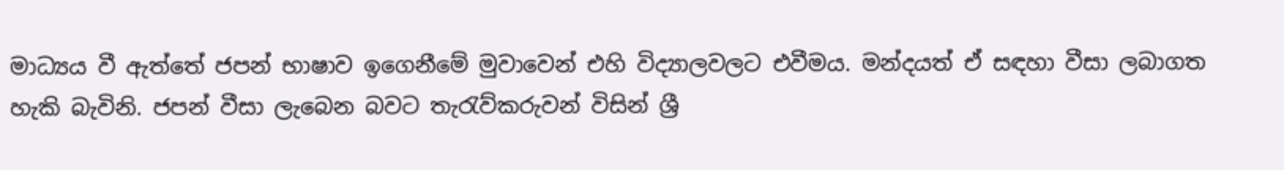මාධ්‍යය වී ඇත්තේ ජපන් භාෂාව ඉගෙනීමේ මුවාවෙන් එහි විද්‍යාලවලට එවීමය. මන්දයත් ඒ සඳහා වීසා ලබාගත හැකි බැවිනි. ජපන් වීසා ලැබෙන බවට තැරැව්කරුවන් විසින් ශ්‍රී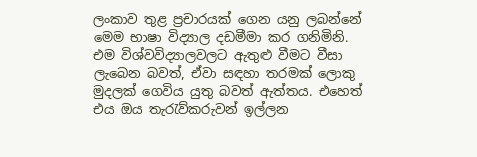ලංකාව තුළ ප්‍රචාරයක් ගෙන යනු ලබන්නේ මෙම භාෂා විද්‍යාල දඩමීමා කර ගනිමිනි. එම විශ්වවිද්‍යාලවලට ඇතුළු වීමට වීසා ලැබෙන බවත්, ඒවා සඳහා තරමක් ලොකු මුදලක් ගෙවිය යුතු බවත් ඇත්තය. එහෙත් එය ඔය තැරැව්කරුවන් ඉල්ලන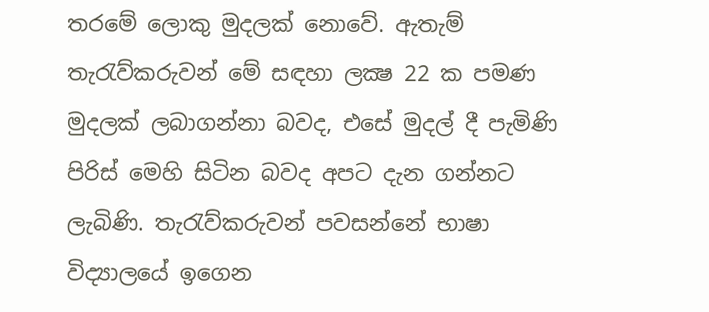තරමේ ලොකු මුදලක් නොවේ. ඇතැම් තැරැව්කරුවන් මේ සඳහා ලක්‍ෂ 22 ක පමණ මුදලක් ලබාගන්නා බවද, එසේ මුදල් දී පැමිණි පිරිස් මෙහි සිටින බවද අපට දැන ගන්නට ලැබිණි. තැරැව්කරුවන් පවසන්නේ භාෂා විද්‍යාලයේ ඉගෙන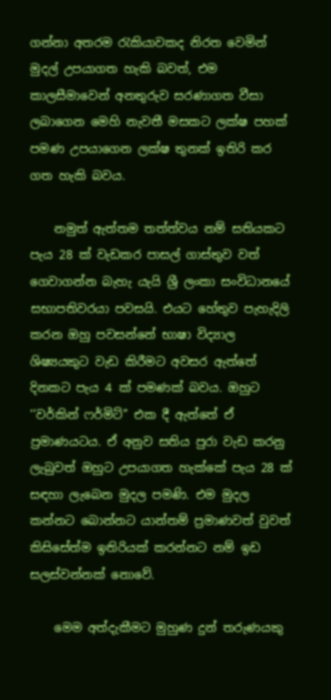ගන්නා අතරම රැකියාවකද නිරත වෙමින් මුදල් උපයාගත හැකි බවත්, එම කාලසීමාවෙන් අනතුරුව සරණාගත වීසා ලබාගෙන මෙහි නැවතී මසකට ලක්ෂ පහක් පමණ උපයාගෙන ලක්ෂ තුනක් ඉතිරි කර ගත හැකි බවය.

    නමුත් ඇත්තම තත්ත්වය නම් සතියකට පැය 28 ක් වැඩකර පාසල් ගාස්තුව වත් ගෙවාගන්න බැහැ යැයි ශ්‍රී ලංකා සංවිධානයේ සභාපතිවරයා පවසයි. එයට හේතුව පැහැදිලි කරන ඔහු පවසන්නේ භාෂා විද්‍යාල ශිෂ්‍යයකුට වැඩ කිරීමට අවසර ඇත්තේ දිනකට පැය 4 ක් පමණක් බවය. ඔහුට ‘‘වර්කින් ෆර්මිට්’’ එක දී ඇත්තේ ඒ ප්‍රමාණයටය. ඒ අනුව සතිය පුරා වැඩ කරනු ලැබුවත් ඔහුට උපයාගත හැක්කේ පැය 28 ක් සඳහා ලැබෙන මුදල පමණි. එම මුදල කන්නට බොන්නට යාන්තම් ප්‍රමාණවත් වුවත් කිසිසේත්ම ඉතිරියක් කරන්නට නම් ඉඩ සලස්වන්නක් නොවේ.

    මෙම අත්දැකීමට මුහුණ දුන් තරුණයකු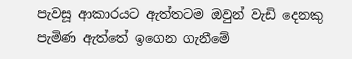පැවසූ ආකාරයට ඇත්තටම ඔවුන් වැඩි දෙනකු පැමිණ ඇත්තේ ඉගෙන ගැනීමේ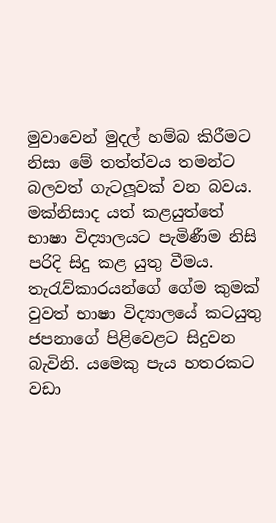මුවාවෙන් මුදල් හම්බ කිරීමට නිසා මේ තත්ත්වය තමන්ට බලවත් ගැටලූවක් වන බවය. මක්නිසාද යත් කළයුත්තේ භාෂා විද්‍යාලයට පැමිණීම නිසි පරිදි සිදු කළ යුතු වීමය. තැරැව්කාරයන්ගේ ගේම කුමක් වුවත් භාෂා විද්‍යාලයේ කටයුතු ජපනාගේ පිළිවෙළට සිදුවන බැවිනි. යමෙකු පැය හතරකට වඩා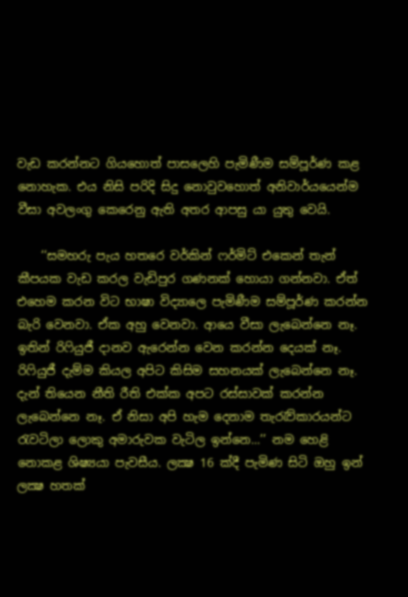වැඩ කරන්නට ගියහොත් පාසලෙහි පැමිණීම සම්පූර්ණ කළ නොහැක. එය නිසි පරිදි සිදු නොවුවහොත් අනිවාර්යයෙන්ම වීසා අවලංගු කෙරෙනු ඇති අතර ආපසු යා යුතු වෙයි.

    ‘‘සමහරු පැය හතරෙ වර්කින් ෆර්මිට් එකෙන් තැන් කීපයක වැඩ කරල වැඩිපුර ගණනක් හොයා ගන්නවා. ඒත් එහෙම කරන විට භාෂා විද්‍යාලෙ පැමිණීම සම්පූර්ණ කරන්න බැරි වෙනවා. ඒක අහු වෙනවා. ආයෙ වීසා ලැබෙන්නෙ නෑ. ඉතින් රිෆියුජී දානව ඇරෙන්න වෙන කරන්න දෙයක් නෑ. රිෆියුජී දැම්ම කියල අපිට කිසිම සහනයක් ලැබෙන්නෙ නෑ. දැන් තියෙන නීති රීති එක්ක අපට රස්සාවක් කරන්න ලැබෙන්නෙ නෑ. ඒ නිසා අපි හැම දෙනාම තැරැව්කාරයන්ට රැවටිලා ලොකු අමාරුවක වැටිල ඉන්නෙ...’’ නම හෙළි නොකළ ශිෂ්‍යයා පැවසීය. ලක්‍ෂ 16 ක්දී පැමිණ සිටි ඔහු ඉන් ලක්‍ෂ හතක්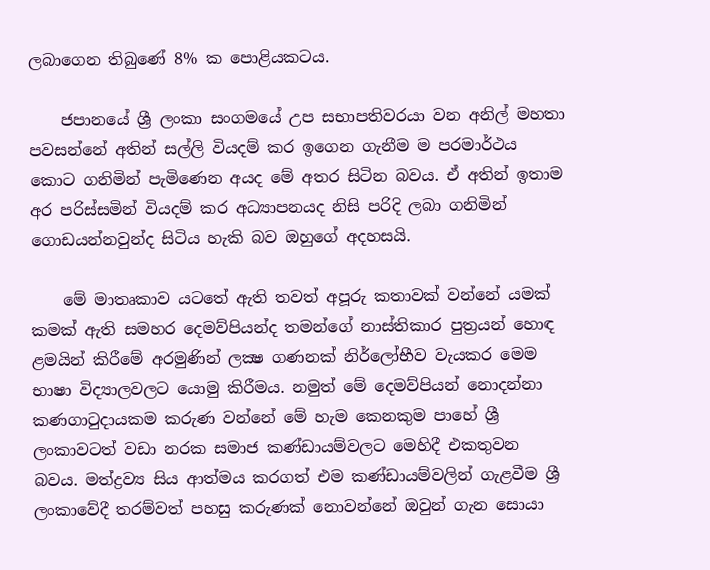ලබාගෙන තිබුණේ 8% ක පොළියකටය.

    ජපානයේ ශ්‍රී ලංකා සංගමයේ උප සභාපතිවරයා වන අනිල් මහතා පවසන්නේ අතින් සල්ලි වියදම් කර ඉගෙන ගැනීම ම පරමාර්ථය කොට ගනිමින් පැමිණෙන අයද මේ අතර සිටින බවය. ඒ අතින් ඉතාම අර පරිස්සමින් වියදම් කර අධ්‍යාපනයද නිසි පරිදි ලබා ගනිමින් ගොඩයන්නවුන්ද සිටිය හැකි බව ඔහුගේ අදහසයි.

    මේ මාතෘකාව යටතේ ඇති තවත් අපූරු කතාවක් වන්නේ යමක් කමක් ඇති සමහර දෙමව්පියන්ද තමන්ගේ නාස්තිකාර පුත්‍රයන් හොඳ ළමයින් කිරීමේ අරමුණින් ලක්‍ෂ ගණනක් නිර්ලෝභීව වැයකර මෙම භාෂා විද්‍යාලවලට යොමු කිරීමය. නමුත් මේ දෙමව්පියන් නොදන්නා කණගාටුදායකම කරුණ වන්නේ මේ හැම කෙනකුම පාහේ ශ්‍රී ලංකාවටත් වඩා නරක සමාජ කණ්ඩායම්වලට මෙහිදී එකතුවන බවය. මත්ද්‍රව්‍ය සිය ආත්මය කරගත් එම කණ්ඩායම්වලින් ගැළවීම ශ්‍රී ලංකාවේදී තරම්වත් පහසු කරුණක් නොවන්නේ ඔවුන් ගැන සොයා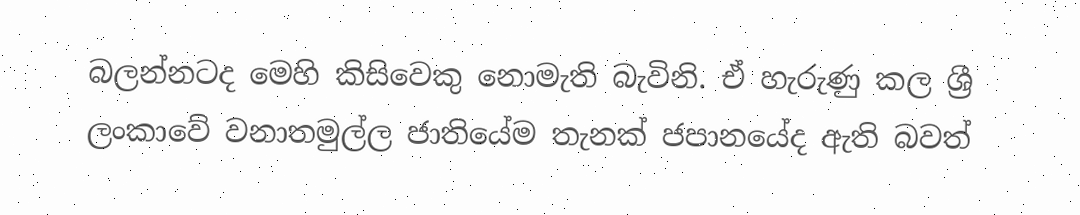බලන්නටද මෙහි කිසිවෙකු නොමැති බැවිනි. ඒ හැරුණු කල ශ්‍රී ලංකාවේ වනාතමුල්ල ජාතියේම තැනක් ජපානයේද ඇති බවත්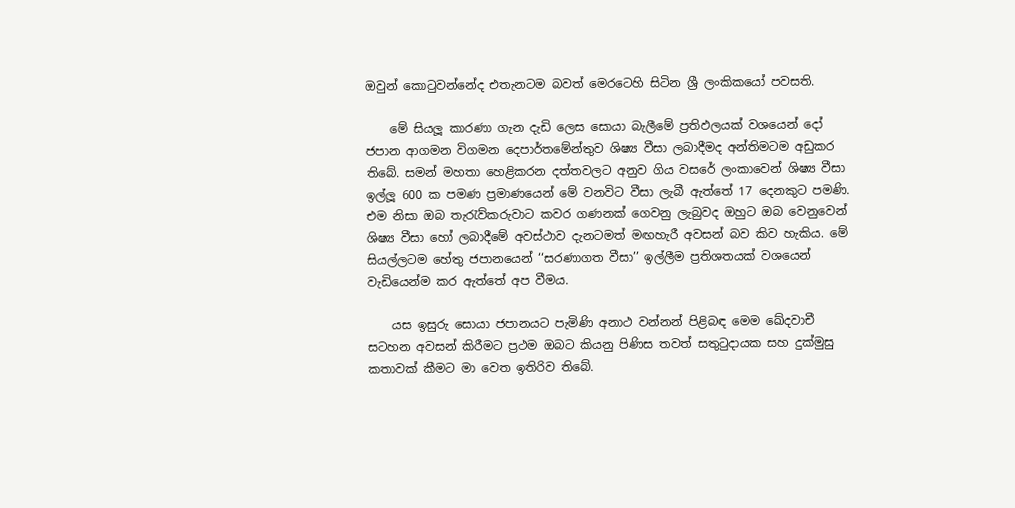ඔවුන් කොටුවන්නේද එතැනටම බවත් මෙරටෙහි සිටින ශ්‍රී ලංකිකයෝ පවසති.

    මේ සියලූ කාරණා ගැන දැඩි ලෙස සොයා බැලීමේ ප්‍රතිඵලයක් වශයෙන් දෝ ජපාන ආගමන විගමන දෙපාර්තමේන්තුව ශිෂ්‍ය වීසා ලබාදීමද අන්තිමටම අඩුකර තිබේ. සමන් මහතා හෙළිකරන දත්තවලට අනුව ගිය වසරේ ලංකාවෙන් ශිෂ්‍ය වීසා ඉල්ලූ 600 ක පමණ ප්‍රමාණයෙන් මේ වනවිට වීසා ලැබී ඇත්තේ 17 දෙනකුට පමණි. එම නිසා ඔබ තැරැව්කරුවාට කවර ගණනක් ගෙවනු ලැබුවද ඔහුට ඔබ වෙනුවෙන් ශිෂ්‍ය වීසා හෝ ලබාදීමේ අවස්ථාව දැනටමත් මඟහැරී අවසන් බව කිව හැකිය. මේ සියල්ලටම හේතු ජපානයෙන් ‘‘සරණාගත වීසා’’ ඉල්ලීම ප්‍රතිශතයක් වශයෙන් වැඩියෙන්ම කර ඇත්තේ අප වීමය.

    යස ඉසුරු සොයා ජපානයට පැමිණි අනාථ වන්නන් පිළිබඳ මෙම ඛේදවාචී සටහන අවසන් කිරීමට ප්‍රථම ඔබට කියනු පිණිස තවත් සතුටුදායක සහ දුක්මුසු කතාවක් කීමට මා වෙත ඉතිරිව තිබේ.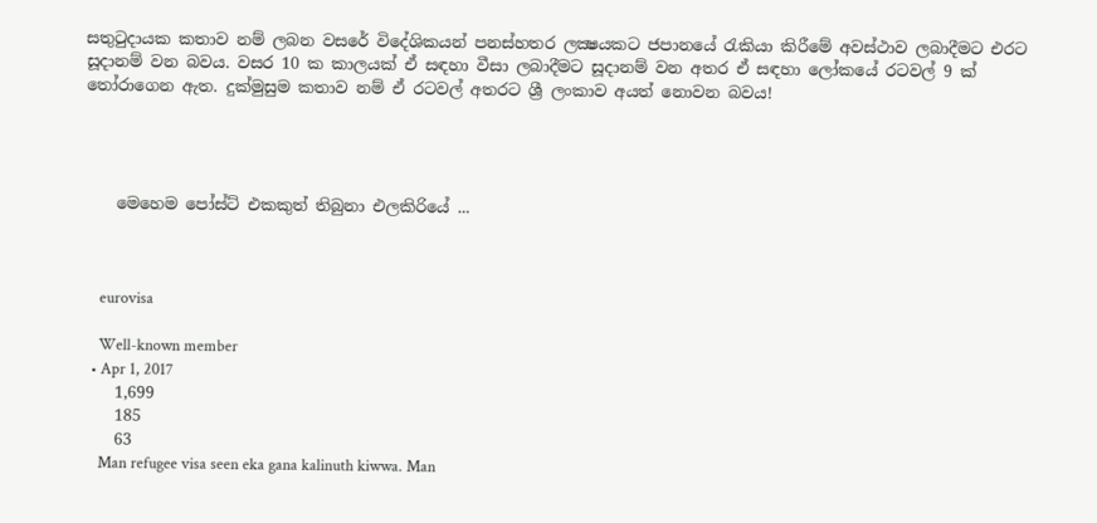සතුටුදායක කතාව නම් ලබන වසරේ විදේශිකයන් පනස්හතර ලක්‍ෂයකට ජපානයේ රැකියා කිරීමේ අවස්ථාව ලබාදීමට එරට සූදානම් වන බවය. වසර 10 ක කාලයක් ඒ සඳහා වීසා ලබාදීමට සූදානම් වන අතර ඒ සඳහා ලෝකයේ රටවල් 9 ක් තෝරාගෙන ඇත. දුක්මුසුම කතාව නම් ඒ රටවල් අතරට ශ්‍රී ලංකාව අයත් නොවන බවය!




    මෙහෙම පෝස්ට් එකකුත් තිබුනා එලකිරියේ ...



    eurovisa

    Well-known member
  • Apr 1, 2017
    1,699
    185
    63
    Man refugee visa seen eka gana kalinuth kiwwa. Man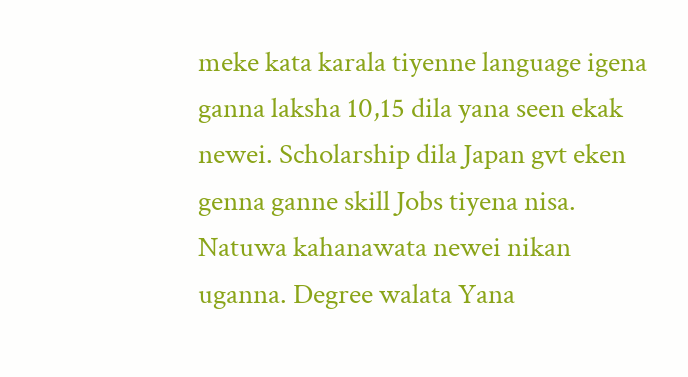meke kata karala tiyenne language igena ganna laksha 10,15 dila yana seen ekak newei. Scholarship dila Japan gvt eken genna ganne skill Jobs tiyena nisa. Natuwa kahanawata newei nikan uganna. Degree walata Yana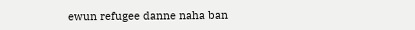ewun refugee danne naha ban